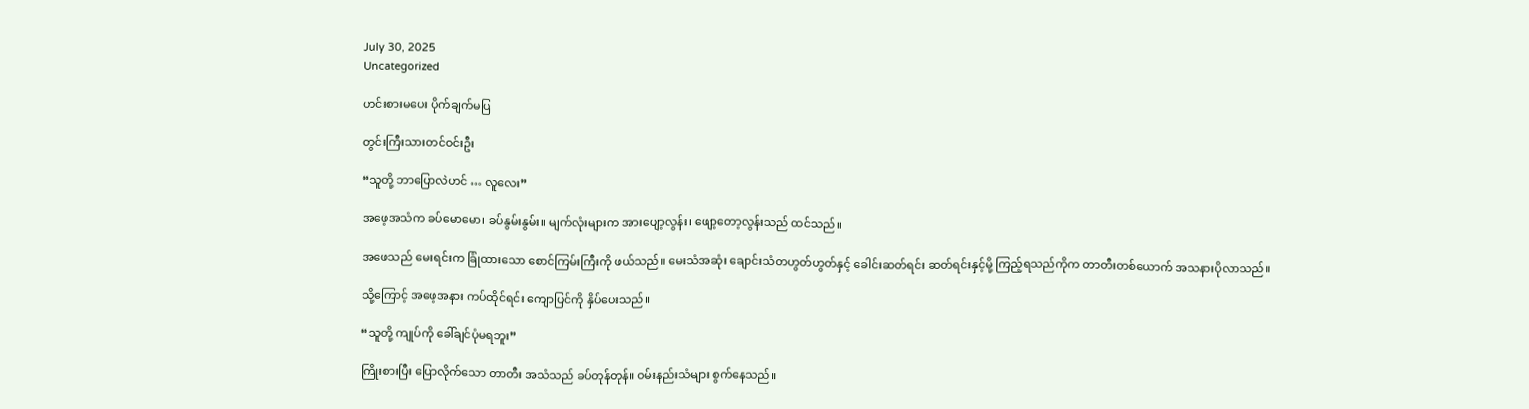July 30, 2025
Uncategorized

ဟင်းစားမပေး ပိုက်ချက်မပြ

တွင်းကြီးသားတင်ဝင်းဦး

“သူတို့ ဘာပြောလဲဟင် … လူလေး”

အဖေ့အသံက ခပ်မောမော၊ ခပ်နွမ်းနွမ်း။ မျက်လုံးများက အားပျော့လွန်း၊ ဖျော့တော့လွန်းသည် ထင်သည်။

အဖေသည် မေးရင်းက ခြုံထားသော စောင်ကြမ်းကြီးကို ဖယ်သည်။ မေးသံအဆုံး ချောင်းသံတဟွတ်ဟွတ်နှင့် ခေါင်းဆတ်ရင်း ဆတ်ရင်းနှင့်မို့ ကြည့်ရသည်ကိုက တာတီးတစ်ယောက် အသနားပိုလာသည်။

သို့ကြောင့် အဖေ့အနား ကပ်ထိုင်ရင်း ကျောပြင်ကို နှိပ်ပေးသည်။

“သူတို့ ကျုပ်ကို ခေါ်ချင်ပုံမရဘူး”

ကြိုးစားပြီး ပြောလိုက်သော တာတီး အသံသည် ခပ်တုန်တုန်။ ဝမ်းနည်းသံများ စွက်နေသည်။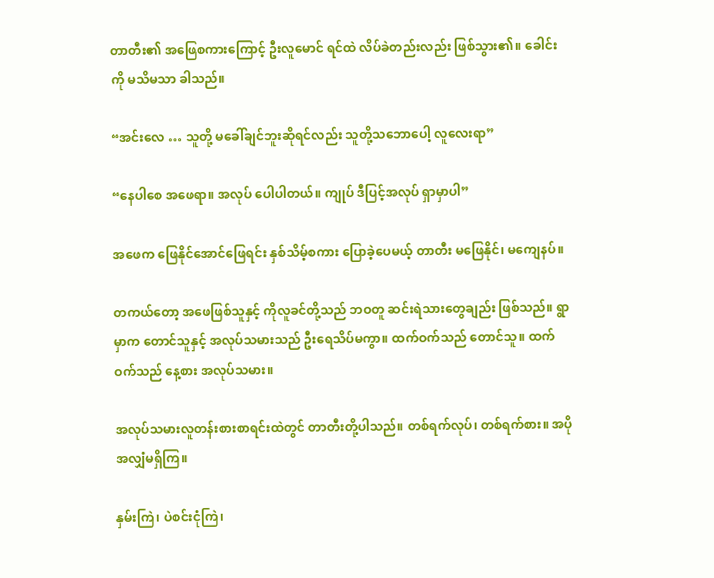တာတီး၏ အဖြေစကားကြောင့် ဦးလူမောင် ရင်ထဲ လိပ်ခဲတည်းလည်း ဖြစ်သွား၏။ ခေါင်းကို မသိမသာ ခါသည်။

“အင်းလေ … သူတို့ မခေါ်ချင်ဘူးဆိုရင်လည်း သူတို့သဘောပေါ့ လူလေးရာ”

“နေပါစေ အဖေရာ။ အလုပ် ပေါပါတယ်။ ကျုပ် ဒီပြင့်အလုပ် ရှာမှာပါ”

အဖေက ဖြေနိုင်အောင်ဖြေရင်း နှစ်သိမ့်စကား ပြောခဲ့ပေမယ့် တာတီး မဖြေနိုင်၊ မကျေနပ်။

တကယ်တော့ အဖေဖြစ်သူနှင့် ကိုလူခင်တို့သည် ဘဝတူ ဆင်းရဲသားတွေချည်း ဖြစ်သည်။ ရွာမှာက တောင်သူနှင့် အလုပ်သမားသည် ဦးရေသိပ်မကွာ။ ထက်ဝက်သည် တောင်သူ။ ထက်ဝက်သည် နေ့စား အလုပ်သမား။

အလုပ်သမားလူတန်းစားစာရင်းထဲတွင် တာတီးတို့ပါသည်။ တစ်ရက်လုပ်၊ တစ်ရက်စား။ အပိုအလျှံမရှိကြ။

နှမ်းကြဲ၊ ပဲစင်းငုံကြဲ၊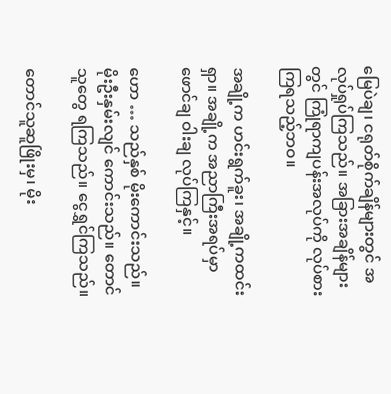မြေပဲချ၊ ငရုတ်စိုက်ချိန်များတွင် အလုပ်ရှုပ်ကြသည်။ အခြားအချိန်များတွင် ကြုံရာကျပန်းအလုပ်ကို လုပ်စားကြရသည့်ဘဝ။

အချို့က ဟင်းရွက်ခူး၊ အချို့ကထင်းရှာ။ အချို့က အညာကြီးအရပ်မှာ ဖောင်ချ ဝါးချ လုပ်ကြနှင့်။

ဟော … သည်နှစ် မိုးကောင်းသည်။ မိုးဦးနှမ်းလျင် ကောင်းသည်။ တောင်သူတွေ ရကြသည်။ ငွေရွှင်ကြသည်။

တောင်သူဆူဖြိုးမှ၊ မိုး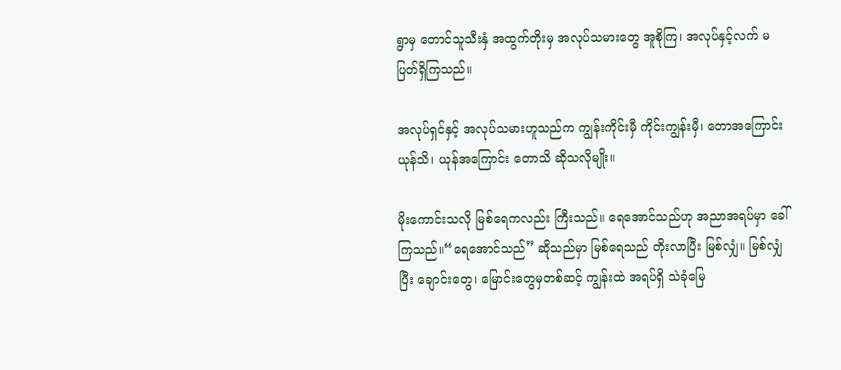ရွာမှ တောင်သူသီးနှံ အထွက်တိုးမှ အလုပ်သမားတွေ အူစိုကြ၊ အလုပ်နှင့်လက် မပြတ်ရှိကြသည်။

အလုပ်ရှင်နှင့် အလုပ်သမားဟူသည်က ကျွန်းကိုင်းမှီ ကိုင်းကျွန်းမှီ၊ တောအကြောင်း ယုန်သိ၊ ယုန်အကြောင်း တောသိ ဆိုသလိုမျိုး။

မိုးကောင်းသလို မြစ်ရေကလည်း ကြီးသည်။ ရေအောင်သည်ဟု အညာအရပ်မှာ ခေါ်ကြသည်။“ရေအောင်သည်” ဆိုသည်မှာ မြစ်ရေသည် တိုးလာပြီး မြစ်လျှံ။ မြစ်လျှံပြီး ချောင်းတွေ၊ မြောင်းတွေမှတစ်ဆင့် ကျွန်းထဲ အရပ်ရှိ သဲခုံမြေ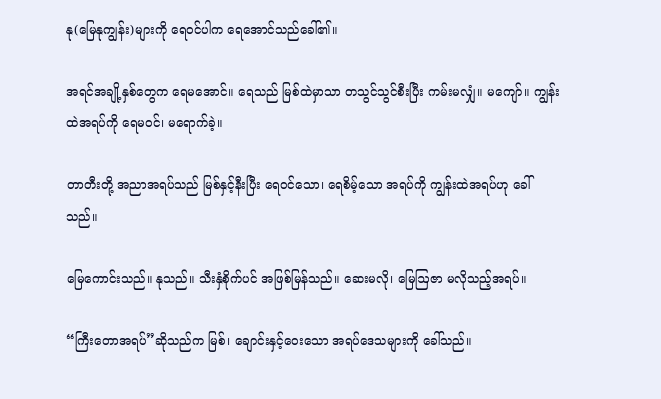နု(မြေနုကျွန်း)များကို ရေဝင်ပါက ရေအောင်သည်ခေါ်၏။

အရင်အချို့နှစ်တွေက ရေမအောင်။ ရေသည် မြစ်ထဲမှာသာ တသွင်သွင်စီးပြီး ကမ်းမလျှံ။ မကျော်။ ကျွန်းထဲအရပ်ကို ရေမဝင်၊ မရောက်ခဲ့။

တာတီးတို့ အညာအရပ်သည် မြစ်နှင့်နီးပြီး ရေဝင်သော၊ ရေစိမ့်သော အရပ်ကို ကျွန်းထဲအရပ်ဟု ခေါ်သည်။

မြေကောင်းသည်။ နုသည်။ သီးနှံစိုက်ပင် အဖြစ်မြန်သည်။ ဆေးမလို၊ မြေဩဇာ မလိုသည့်အရပ်။

“ကြီးတောအရပ်”ဆိုသည်က မြစ်၊ ချောင်းနှင့်ဝေးသော အရပ်ဒေသများကို ခေါ်သည်။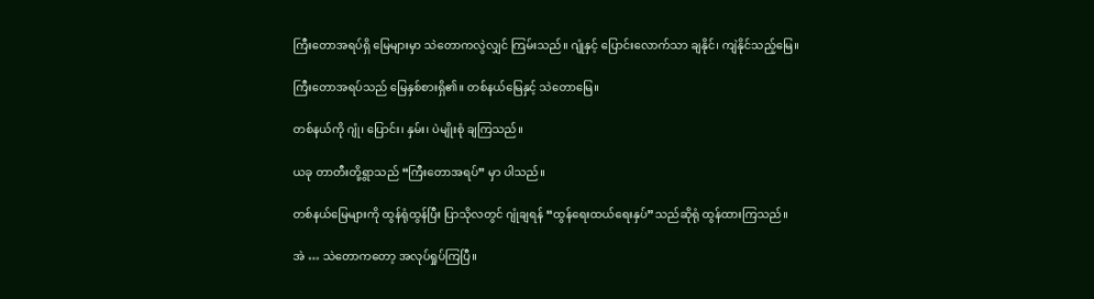ကြီးတောအရပ်ရှိ မြေများမှာ သဲတောကလွဲလျှင် ကြမ်းသည်။ ဂျုံနှင့် ပြောင်းလောက်သာ ချနိုင်၊ ကျဲနိုင်သည့်မြေ။

ကြီးတောအရပ်သည် မြေနှစ်စားရှိ၏။ တစ်နယ်မြေနှင့် သဲတောမြေ။

တစ်နယ်ကို ဂျုံ၊ ပြောင်း၊ နှမ်း၊ ပဲမျိုးစုံ ချကြသည်။

ယခု တာတီးတို့ရွာသည် “ကြီးတောအရပ်” မှာ ပါသည်။

တစ်နယ်မြေများကို ထွန်ရုံထွန်ပြီး ပြာသိုလတွင် ဂျုံချရန် “ထွန်ရေးထယ်ရေးနှပ်”သည်ဆိုရုံ ထွန်ထားကြသည်။

အဲ … သဲတောကတော့ အလုပ်ရှုပ်ကြပြီ။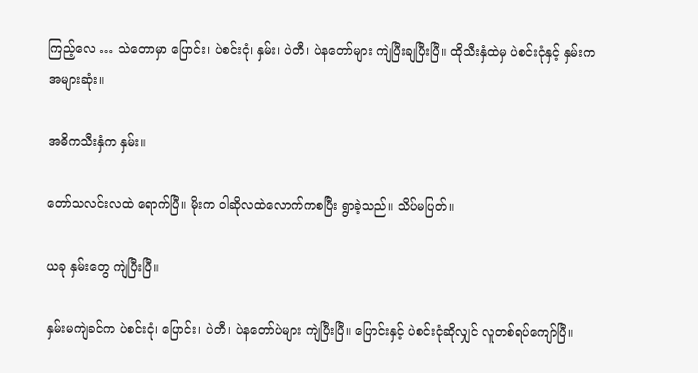ကြည့်လေ … သဲတောမှာ ပြောင်း၊ ပဲစင်းငုံ၊ နှမ်း၊ ပဲတီ၊ ပဲနတော်များ ကျဲပြီးချပြီးပြီ။ ထိုသီးနှံထဲမှ ပဲစင်းငုံနှင့် နှမ်းက အများဆုံး။

အဓိကသီးနှံက နှမ်း။

တော်သလင်းလထဲ ရောက်ပြီ။ မိုးက ဝါဆိုလထဲလောက်ကစပြီး ရွာခဲ့သည်။ သိပ်မပြတ်။

ယခု နှမ်းတွေ ကျဲပြီးပြီ။

နှမ်းမကျဲခင်က ပဲစင်းငုံ၊ ပြောင်း၊ ပဲတီ၊ ပဲနတော်ပဲများ ကျဲပြီးပြီ။ ပြောင်းနှင့် ပဲစင်းငုံဆိုလျှင် လူတစ်ရပ်ကျော်ပြီ။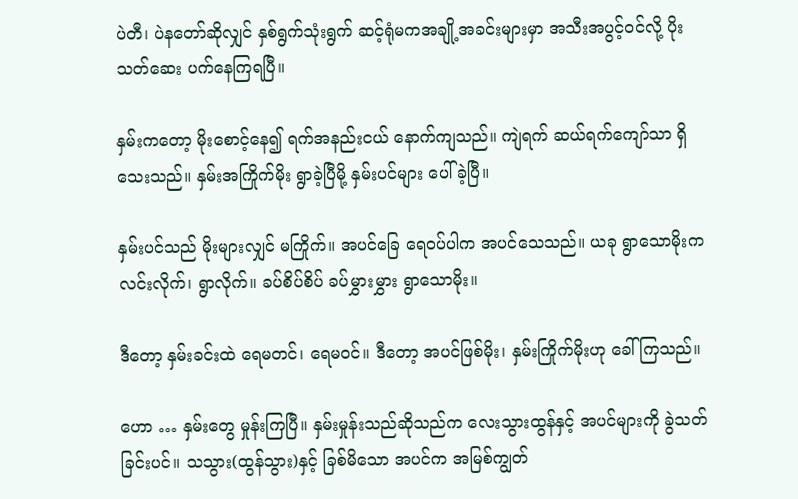ပဲတီ၊ ပဲနတော်ဆိုလျှင် နှစ်ရွက်သုံးရွက် ဆင့်ရုံမကအချို့အခင်းများမှာ အသီးအပွင့်ဝင်လို့ ပိုးသတ်ဆေး ပက်နေကြရပြီ။

နှမ်းကတော့ မိုးစောင့်နေ၍ ရက်အနည်းငယ် နောက်ကျသည်။ ကျဲရက် ဆယ်ရက်ကျော်သာ ရှိသေးသည်။ နှမ်းအကြိုက်မိုး ရွာခဲ့ပြီမို့ နှမ်းပင်များ ပေါ် ခဲ့ပြီ။

နှမ်းပင်သည် မိုးများလျှင် မကြိုက်။ အပင်ခြေ ရေဝပ်ပါက အပင်သေသည်။ ယခု ရွာသောမိုးက လင်းလိုက်၊ ရွာလိုက်။ ခပ်စိပ်စိပ် ခပ်မွှားမွှား ရွာသောမိုး။

ဒီတော့ နှမ်းခင်းထဲ ရေမတင်၊ ရေမဝင်။ ဒီတော့ အပင်ဖြစ်မိုး၊ နှမ်းကြိုက်မိုးဟု ခေါ်ကြသည်။

ဟော … နှမ်းတွေ မှုန်းကြပြီ။ နှမ်းမှုန်းသည်ဆိုသည်က လေးသွားထွန်နှင့် အပင်များကို ခွဲသတ်ခြင်းပင်။ သသွား(ထွန်သွား)နှင့် ခြစ်မိသော အပင်က အမြစ်ကျွတ်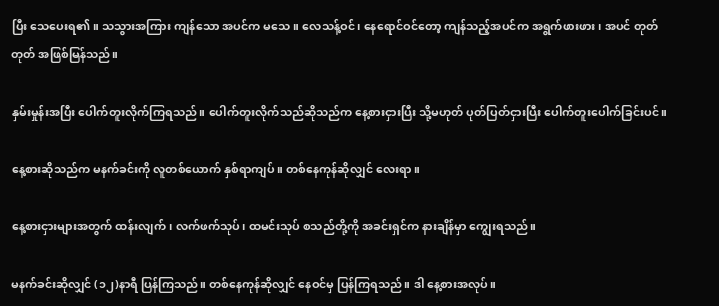ပြီး သေပေးရ၏။ သသွားအကြား ကျန်သော အပင်က မသေ။ လေသန့်ဝင်၊ နေရောင်ဝင်တော့ ကျန်သည့်အပင်က အရွက်ဖားဖား၊ အပင် တုတ်တုတ် အဖြစ်မြန်သည်။

နှမ်းမှုန်းအပြီး ပေါက်တူးလိုက်ကြရသည်။ ပေါက်တူးလိုက်သည်ဆိုသည်က နေ့စားငှားပြီး သို့မဟုတ် ပုတ်ပြတ်ငှားပြီး ပေါက်တူးပေါက်ခြင်းပင်။

နေ့စားဆိုသည်က မနက်ခင်းကို လူတစ်ယောက် နှစ်ရာကျပ်။ တစ်နေကုန်ဆိုလျှင် လေးရာ။

နေ့စားငှားများအတွက် ထန်းလျက်၊ လက်ဖက်သုပ်၊ ထမင်းသုပ် စသည်တို့ကို အခင်းရှင်က နားချိန်မှာ ကျွေးရသည်။

မနက်ခင်းဆိုလျှင် (၁၂)နာရီ ပြန်ကြသည်။ တစ်နေကုန်ဆိုလျှင် နေဝင်မှ ပြန်ကြရသည်။ ဒါ နေ့စားအလုပ်။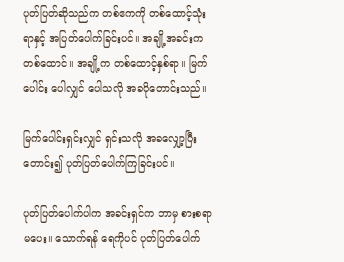ပုတ်ပြတ်ဆိုသည်က တစ်ဧကကို တစ်ထောင့်သုံးရာနှင့် အပြတ်ပေါက်ခြင်းပင်။ အချို့အခင်းက တစ်ထောင်။ အချို့က တစ်ထောင့်နှစ်ရာ။ မြက်ပေါင်း ပေါလျှင် ပေါသလို အခပိုတောင်းသည်။

မြက်ပေါင်းရှင်းလျှင် ရှင်းသလို အခလျှော့ပြီး တောင်း၍ ပုတ်ပြတ်ပေါက်ကြခြင်းပင်။

ပုတ်ပြတ်ပေါက်ပါက အခင်းရှင်က ဘာမှ စားစရာမပေး။ သောက်ရန် ရေကိုပင် ပုတ်ပြတ်ပေါက်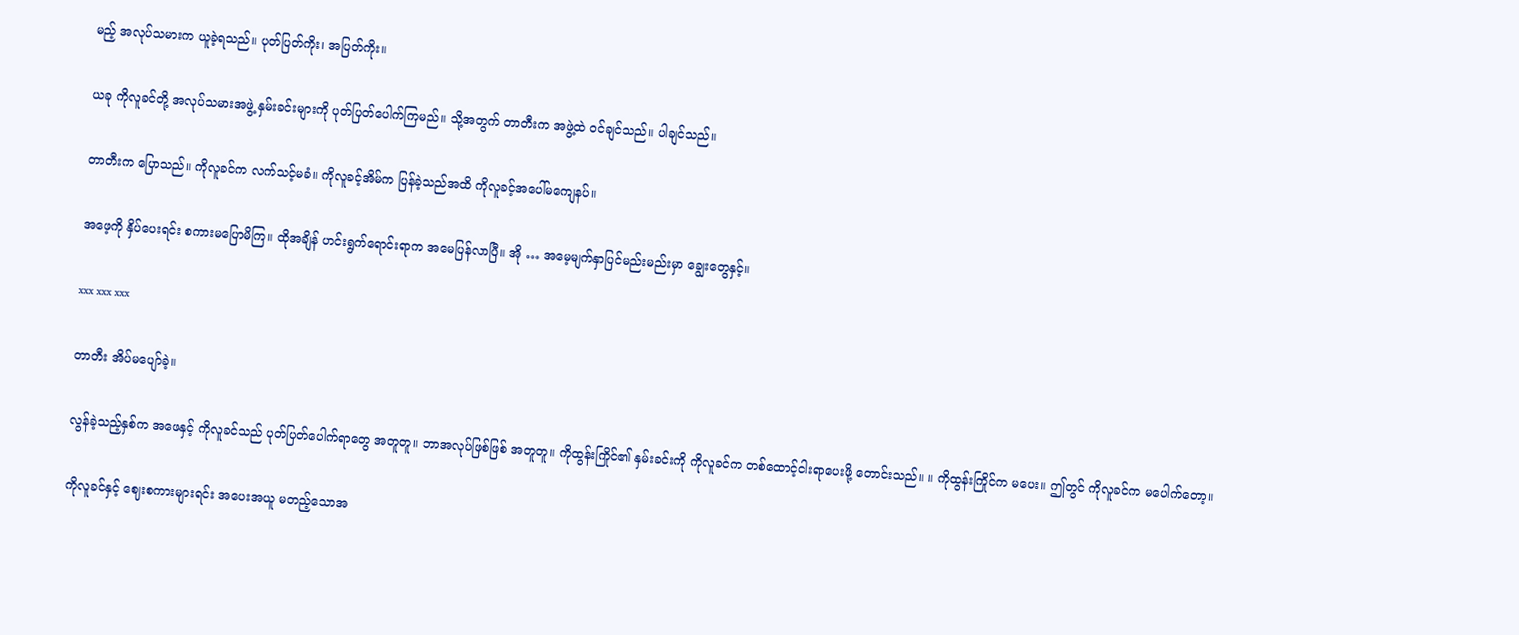မည့် အလုပ်သမားက ယူခဲ့ရသည်။ ပုတ်ပြတ်ကိုး၊ အပြတ်ကိုး။

ယခု ကိုလူခင်တို့ အလုပ်သမားအဖွဲ့ နှမ်းခင်းများကို ပုတ်ပြတ်ပေါက်ကြမည်။ သို့အတွက် တာတီးက အဖွဲ့ထဲ ဝင်ချင်သည်။ ပါချင်သည်။

တာတီးက ပြောသည်။ ကိုလူခင်က လက်သင့်မခံ။ ကိုလူခင့်အိမ်က ပြန်ခဲ့သည်အထိ ကိုလူခင့်အပေါ်မကျေနပ်။

အဖေ့ကို နှိပ်ပေးရင်း စကားမပြောမိကြ။ ထိုအချိန် ဟင်းရွက်ရောင်းရာက အမေပြန်လာပြီ။ အို … အမေ့မျက်နှာပြင်မည်းမည်းမှာ ချွေးတွေနှင့်။

xxx xxx xxx

တာတီး အိပ်မပျော်ခဲ့။

လွန်ခဲ့သည့်နှစ်က အဖေနှင့် ကိုလူခင်သည် ပုတ်ပြတ်ပေါက်ရာတွေ အတူတူ။ ဘာအလုပ်ဖြစ်ဖြစ် အတူတူ။ ကိုထွန်းကြိုင်၏ နှမ်းခင်းကို ကိုလူခင်က တစ်ထောင့်ငါးရာပေးဖို့ တောင်းသည်။ ။ ကိုထွန်းကြိုင်က မပေး။ ဤတွင် ကိုလူခင်က မပေါက်တော့။

ကိုလူခင်နှင့် ဈေးစကားများရင်း အပေးအယူ မတည့်သောအ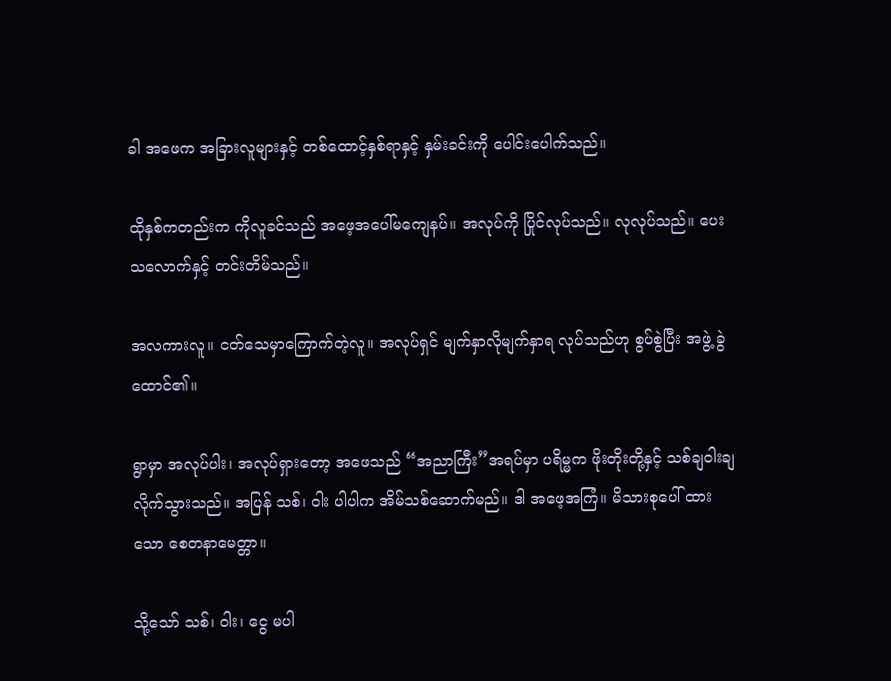ခါ အဖေက အခြားလူများနှင့် တစ်ထောင့်နှစ်ရာနှင့် နှမ်းခင်းကို ပေါင်းပေါက်သည်။

ထိုနှစ်ကတည်းက ကိုလူခင်သည် အဖေ့အပေါ်မကျေနပ်။ အလုပ်ကို ပြိုင်လုပ်သည်။ လုလုပ်သည်။ ပေးသလောက်နှင့် တင်းတိမ်သည်။

အလကားလူ။ ငတ်သေမှာကြောက်တဲ့လူ။ အလုပ်ရှင် မျက်နှာလိုမျက်နှာရ လုပ်သည်ဟု စွပ်စွဲပြီး အဖွဲ့ ခွဲထောင်၏။

ရွာမှာ အလုပ်ပါး၊ အလုပ်ရှားတော့ အဖေသည် “အညာကြီး”အရပ်မှာ ပရိမ္မက ဖိုးတိုးတို့နှင့် သစ်ချဝါးချ လိုက်သွားသည်။ အပြန် သစ်၊ ဝါး ပါပါက အိမ်သစ်ဆောက်မည်။ ဒါ အဖေ့အကြံ။ မိသားစုပေါ် ထားသော စေတနာမေတ္တာ။

သို့သော် သစ်၊ ဝါး၊ ငွေ မပါ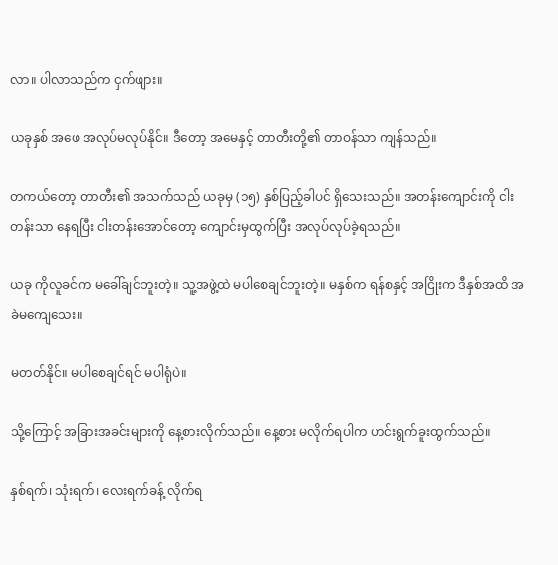လာ။ ပါလာသည်က ငှက်ဖျား။

ယခုနှစ် အဖေ အလုပ်မလုပ်နိုင်။ ဒီတော့ အမေနှင့် တာတီးတို့၏ တာဝန်သာ ကျန်သည်။

တကယ်တော့ တာတီး၏ အသက်သည် ယခုမှ (၁၅) နှစ်ပြည့်ခါပင် ရှိသေးသည်။ အတန်းကျောင်းကို ငါးတန်းသာ နေရပြီး ငါးတန်းအောင်တော့ ကျောင်းမှထွက်ပြီး အလုပ်လုပ်ခဲ့ရသည်။

ယခု ကိုလူခင်က မခေါ်ချင်ဘူးတဲ့။ သူ့အဖွဲ့ထဲ မပါစေချင်ဘူးတဲ့။ မနှစ်က ရန်စနှင့် အငြိုးက ဒီနှစ်အထိ အခဲမကျေသေး။

မတတ်နိုင်။ မပါစေချင်ရင် မပါရုံပဲ။

သို့ကြောင့် အခြားအခင်းများကို နေ့စားလိုက်သည်။ နေ့စား မလိုက်ရပါက ဟင်းရွက်ခူးထွက်သည်။

နှစ်ရက်၊ သုံးရက်၊ လေးရက်ခန့် လိုက်ရ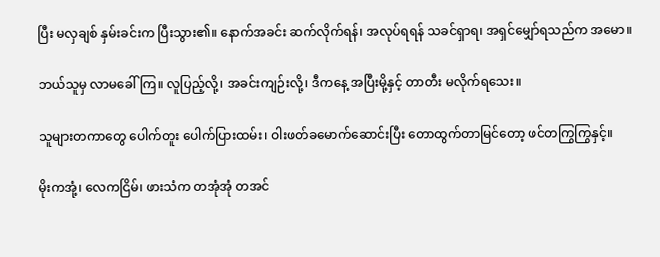ပြီး မလှချစ် နှမ်းခင်းက ပြီးသွား၏။ နောက်အခင်း ဆက်လိုက်ရန်၊ အလုပ်ရရန် သခင်ရှာရ၊ အရှင်မျှော်ရသည်က အမော။

ဘယ်သူမှ လာမခေါ်ကြ။ လူပြည့်လို့၊ အခင်းကျဉ်းလို့၊ ဒီကနေ့ အပြီးမို့နှင့် တာတီး မလိုက်ရသေး။

သူများတကာတွေ ပေါက်တူး ပေါက်ပြားထမ်း၊ ဝါးဖတ်ခမောက်ဆောင်းပြီး တောထွက်တာမြင်တော့ ဖင်တကြွကြွနှင့်။

မိုးကအုံ့၊ လေကငြိမ်၊ ဖားသံက တအုံအုံ တအင်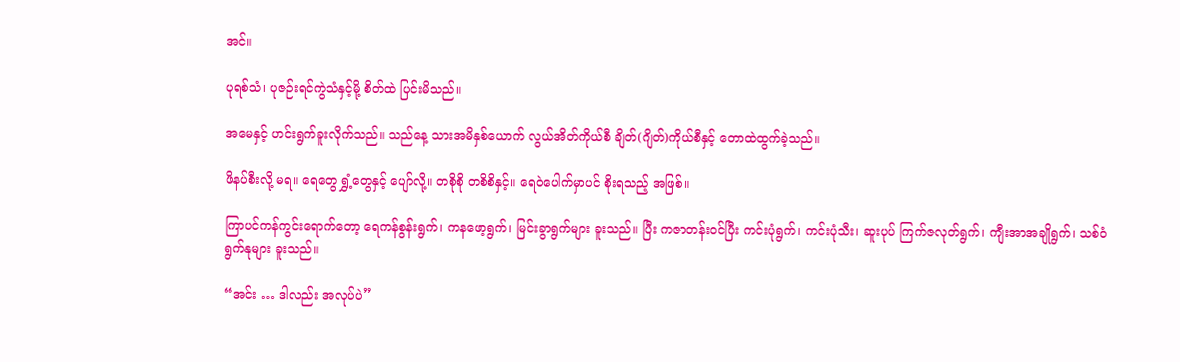အင်။

ပုရစ်သံ၊ ပုဇဉ်းရင်ကွဲသံနှင့်မို့ စိတ်ထဲ ပြင်းမိသည်။

အမေနှင့် ဟင်းရွက်ခူးလိုက်သည်။ သည်နေ့ သားအမိနှစ်ယောက် လွယ်အိတ်ကိုယ်စီ ချိတ်(ဂျိတ်)ကိုယ်စီနှင့် တောထဲထွက်ခဲ့သည်။

ဖိနပ်စီးလို့ မရ။ ရေတွေ ရွှံ့တွေနှင့် ပျော်လို့။ တစိုစို တစိစိနှင့်။ ရေဝဲပေါက်မှာပင် စိုးရသည့် အဖြစ်။

ကြာပင်ကန်ကွင်းရောက်တော့ ရေကန်စွန်းရွက်၊ ကနဖော့ရွက်၊ မြင်းခွာရွက်များ ခူးသည်။ ပြီး ကဇာတန်းဝင်ပြီး ကင်းပုံရွက်၊ ကင်းပုံသီး၊ ဆူးပုပ် ကြက်ဇလုတ်ရွက်၊ ကျီးအာအချိုရွက်၊ သစ်ဝံရွက်နုများ ခူးသည်။

“အင်း … ဒါလည်း အလုပ်ပဲ”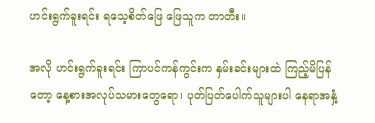ဟင်းရွက်ခူးရင်း ရသေ့စိတ်ဖြေ ဖြေသူက တာတီး။

အလို ဟင်းရွက်ခူးရင်း ကြာပင်ကန်ကွင်းက နှမ်းခင်းများထဲ ကြည့်မိပြန်တော့ နေ့စားအလုပ်သမားတွေရော၊ ပုတ်ပြတ်ပေါက်သူများပါ နေရာအနှံ့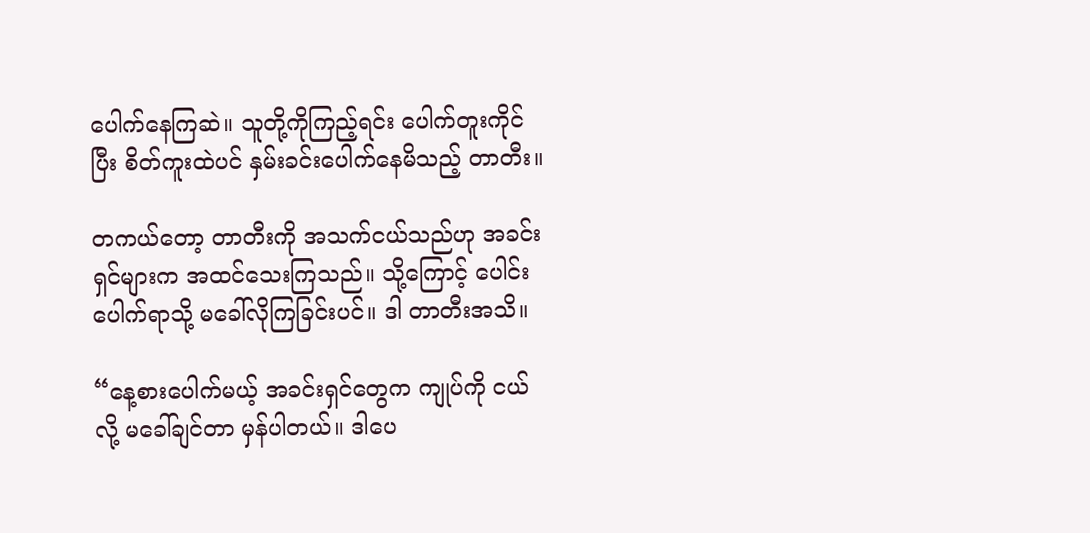ပေါက်နေကြဆဲ။ သူတို့ကိုကြည့်ရင်း ပေါက်တူးကိုင်ပြီး စိတ်ကူးထဲပင် နှမ်းခင်းပေါက်နေမိသည့် တာတီး။

တကယ်တော့ တာတီးကို အသက်ငယ်သည်ဟု အခင်းရှင်များက အထင်သေးကြသည်။ သို့ကြောင့် ပေါင်းပေါက်ရာသို့ မခေါ်လိုကြခြင်းပင်။ ဒါ တာတီးအသိ။

“နေ့စားပေါက်မယ့် အခင်းရှင်တွေက ကျုပ်ကို ငယ်လို့ မခေါ်ချင်တာ မှန်ပါတယ်။ ဒါပေ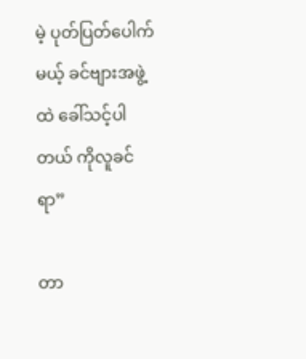မဲ့ ပုတ်ပြတ်ပေါက်မယ့် ခင်ဗျားအဖွဲ့ထဲ ခေါ်သင့်ပါတယ် ကိုလူခင်ရာ”

တာ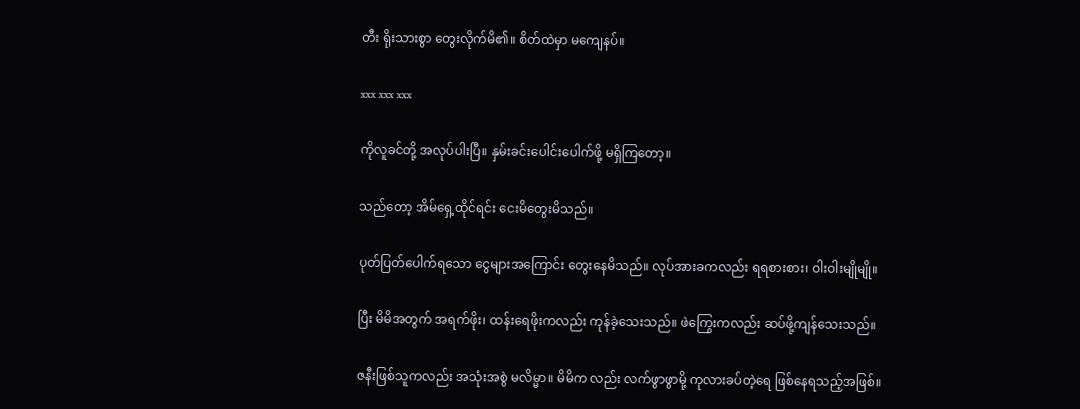တီး ရိုးသားစွာ တွေးလိုက်မိ၏။ စိတ်ထဲမှာ မကျေနပ်။

xxx xxx xxx

ကိုလူခင်တို့ အလုပ်ပါးပြီ။ နှမ်းခင်းပေါင်းပေါက်ဖို့ မရှိကြတော့။

သည်တော့ အိမ်ရှေ့ထိုင်ရင်း ငေးမိတွေးမိသည်။

ပုတ်ပြတ်ပေါက်ရသော ငွေများအကြောင်း တွေးနေမိသည်။ လုပ်အားခကလည်း ရရစားစား၊ ဝါးဝါးမျိုမျို။

ပြီး မိမိအတွက် အရက်ဖိုး၊ ထန်းရေဖိုးကလည်း ကုန်ခဲ့သေးသည်။ ဖဲကြွေးကလည်း ဆပ်ဖို့ကျန်သေးသည်။

ဇနီးဖြစ်သူကလည်း အသုံးအစွဲ မလိမ္မာ။ မိမိက လည်း လက်ဖွာဖွာမို့ ကုလားခပ်တဲ့ရေ ဖြစ်နေရသည့်အဖြစ်။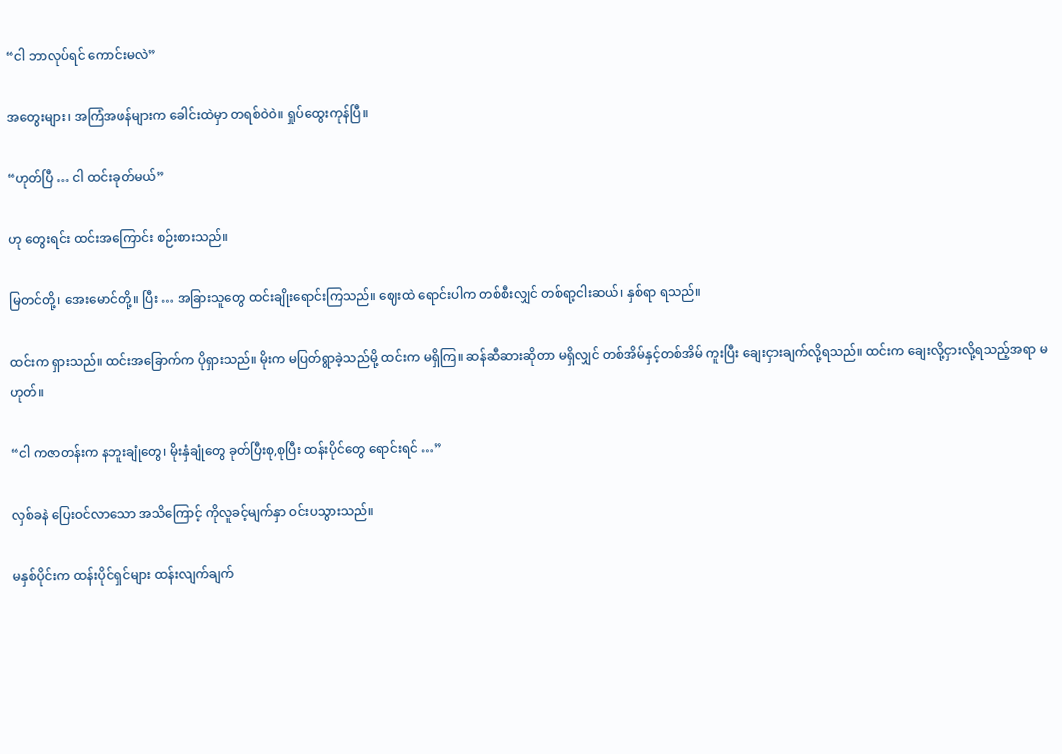“ငါ ဘာလုပ်ရင် ကောင်းမလဲ”

အတွေးများ၊ အကြံအဖန်များက ခေါင်းထဲမှာ တရစ်ဝဲဝဲ။ ရှုပ်ထွေးကုန်ပြီ။

“ဟုတ်ပြီ … ငါ ထင်းခုတ်မယ်”

ဟု တွေးရင်း ထင်းအကြောင်း စဉ်းစားသည်။

မြတင်တို့၊ အေးမောင်တို့။ ပြီး … အခြားသူတွေ ထင်းချိုးရောင်းကြသည်။ ဈေးထဲ ရောင်းပါက တစ်စီးလျှင် တစ်ရာ့ငါးဆယ်၊ နှစ်ရာ ရသည်။

ထင်းက ရှားသည်။ ထင်းအခြောက်က ပိုရှားသည်။ မိုးက မပြတ်ရွာခဲ့သည်မို့ ထင်းက မရှိကြ။ ဆန်ဆီဆားဆိုတာ မရှိလျှင် တစ်အိမ်နှင့်တစ်အိမ် ကူးပြီး ချေးငှားချက်လို့ရသည်။ ထင်းက ချေးလို့ငှားလို့ရသည့်အရာ မဟုတ်။

“ငါ ကဇာတန်းက နဘူးချုံတွေ၊ မိုးနှံချုံတွေ ခုတ်ပြီးစု,စုပြီး ထန်းပိုင်တွေ ရောင်းရင် …”

လှစ်ခနဲ ပြေးဝင်လာသော အသိကြောင့် ကိုလူခင့်မျက်နှာ ဝင်းပသွားသည်။

မနှစ်ပိုင်းက ထန်းပိုင်ရှင်များ ထန်းလျက်ချက်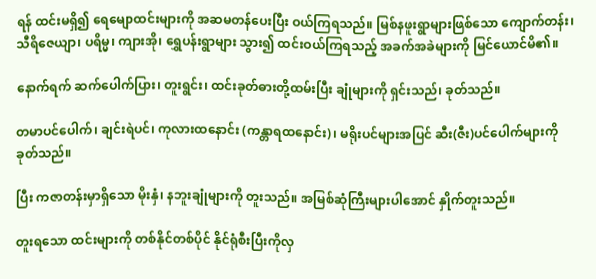ရန် ထင်းမရှိ၍ ရေမျောထင်းများကို အဆမတန်ပေးပြီး ဝယ်ကြရသည်။ မြစ်နဖူးရွာများဖြစ်သော ကျောက်တန်း၊ သီရိဇေယျာ၊ ပရိမ္မ၊ ကျားအို၊ ရွှေပန်းရွာများ သွား၍ ထင်းဝယ်ကြရသည့် အခက်အခဲများကို မြင်ယောင်မိ၏။

နောက်ရက် ဆက်ပေါက်ပြား၊ တူးရွင်း၊ ထင်းခုတ်ဓားတို့ထမ်းပြီး ချုံများကို ရှင်းသည်၊ ခုတ်သည်။

တမာပင်ပေါက်၊ ချင်းရဲပင်၊ ကုလားထနောင်း (ကန္တာရထနောင်း)၊ မရိုးပင်များအပြင် ဆီး(ဇီး)ပင်ပေါက်များကို ခုတ်သည်။

ပြီး ကဇာတန်းမှာရှိသော မိုးနှံ၊ နဘူးချုံများကို တူးသည်။ အမြစ်ဆုံကြီးများပါအောင် နှိုက်တူးသည်။

တူးရသော ထင်းများကို တစ်နိုင်တစ်ပိုင် နိုင်ရုံစီးပြီးကိုလှ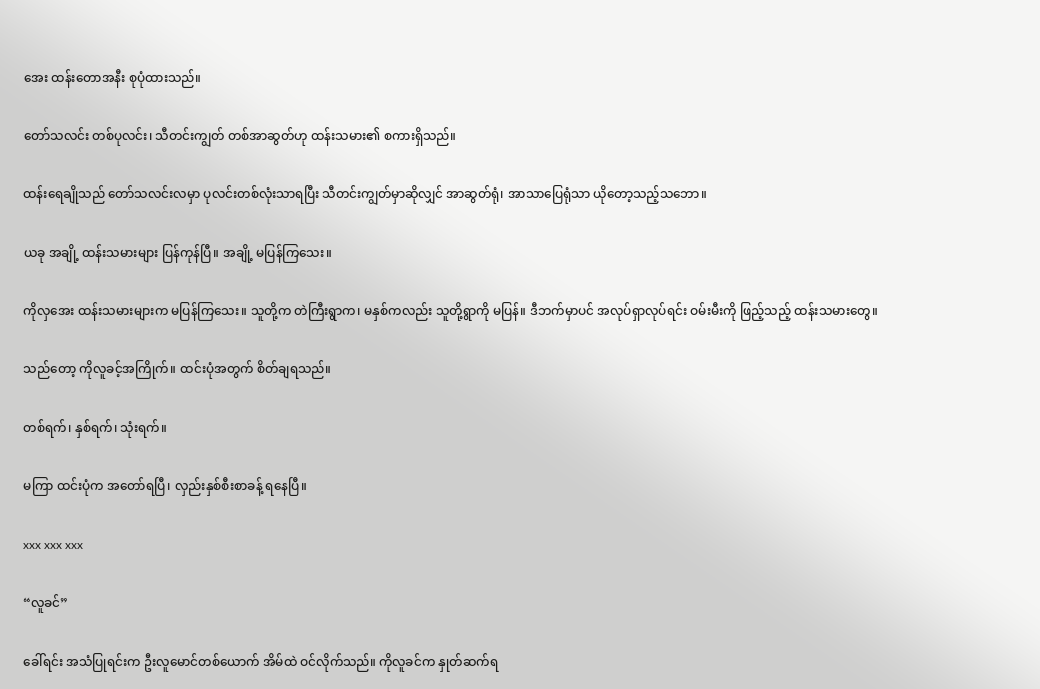အေး ထန်းတောအနီး စုပုံထားသည်။

တော်သလင်း တစ်ပုလင်း၊ သီတင်းကျွတ် တစ်အာဆွတ်ဟု ထန်းသမား၏ စကားရှိသည်။

ထန်းရေချိုသည် တော်သလင်းလမှာ ပုလင်းတစ်လုံးသာရပြီး သီတင်းကျွတ်မှာဆိုလျှင် အာဆွတ်ရုံ၊ အာသာပြေရုံသာ ယိုတော့သည့်သဘော။

ယခု အချို့ ထန်းသမားများ ပြန်ကုန်ပြီ။ အချို့ မပြန်ကြသေး။

ကိုလှအေး ထန်းသမားများက မပြန်ကြသေး။ သူတို့က တဲကြီးရွာက၊ မနှစ်ကလည်း သူတို့ရွာကို မပြန်။ ဒီဘက်မှာပင် အလုပ်ရှာလုပ်ရင်း ဝမ်းမီးကို ဖြည့်သည့် ထန်းသမားတွေ။

သည်တော့ ကိုလူခင့်အကြိုက်။ ထင်းပုံအတွက် စိတ်ချရသည်။

တစ်ရက်၊ နှစ်ရက်၊ သုံးရက်။

မကြာ ထင်းပုံက အတော်ရပြီ၊ လှည်းနှစ်စီးစာခန့် ရနေပြီ။

xxx xxx xxx

“လူခင်”

ခေါ်ရင်း အသံပြုရင်းက ဦးလူမောင်တစ်ယောက် အိမ်ထဲ ဝင်လိုက်သည်။ ကိုလူခင်က နှုတ်ဆက်ရ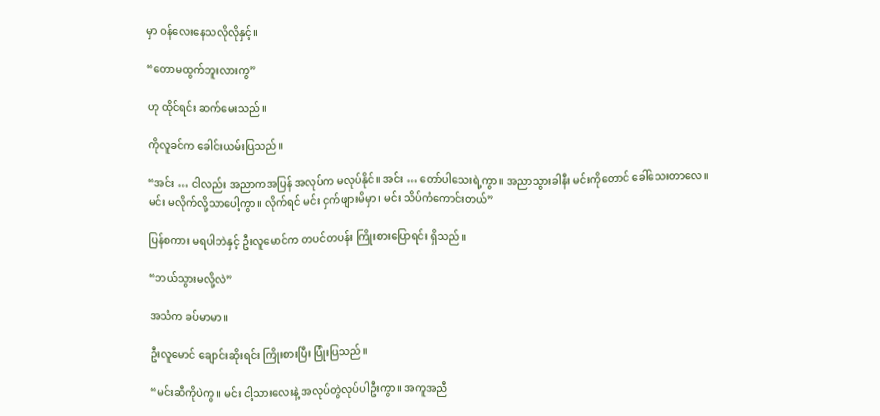မှာ ဝန်လေးနေသလိုလိုနှင့်။

“တောမထွက်ဘူးလားကွ”

ဟု ထိုင်ရင်း ဆက်မေးသည်။

ကိုလူခင်က ခေါင်းယမ်းပြသည်။

“အင်း … ငါလည်း အညာကအပြန် အလုပ်က မလုပ်နိုင်။ အင်း … တော်ပါသေးရဲ့ကွာ။ အညာသွားခါနီး မင်းကိုတောင် ခေါ်သေးတာလေ။ မင်း မလိုက်လို့သာပေါ့ကွာ။ လိုက်ရင် မင်း ငှက်ဖျားမိမှာ၊ မင်း သိပ်ကံကောင်းတယ်”

ပြန်စကား မရပါဘဲနှင့် ဦးလူမောင်က တပင်တပန်း ကြိုးစားပြောရင်း ရှိသည်။

“ဘယ်သွားမလို့လဲ”

အသံက ခပ်မာမာ။

ဦးလူမောင် ချောင်းဆိုးရင်း ကြိုးစားပြီး ပြုံးပြသည်။

“မင်းဆီကိုပဲကွ။ မင်း ငါ့သားလေးနဲ့ အလုပ်တွဲလုပ်ပါဦးကွာ။ အကူအညီ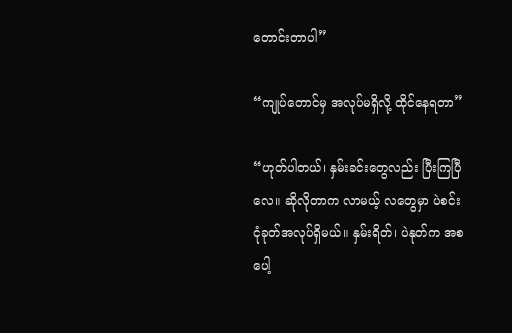တောင်းတာပါ”

“ကျုပ်တောင်မှ အလုပ်မရှိလို့ ထိုင်နေရတာ”

“ဟုတ်ပါတယ်၊ နှမ်းခင်းတွေလည်း ပြီးကြပြီလေ။ ဆိုလိုတာက လာမယ့် လတွေမှာ ပဲစင်းငုံခုတ်အလုပ်ရှိမယ်။ နှမ်းရိတ်၊ ပဲနုတ်က အစပေါ့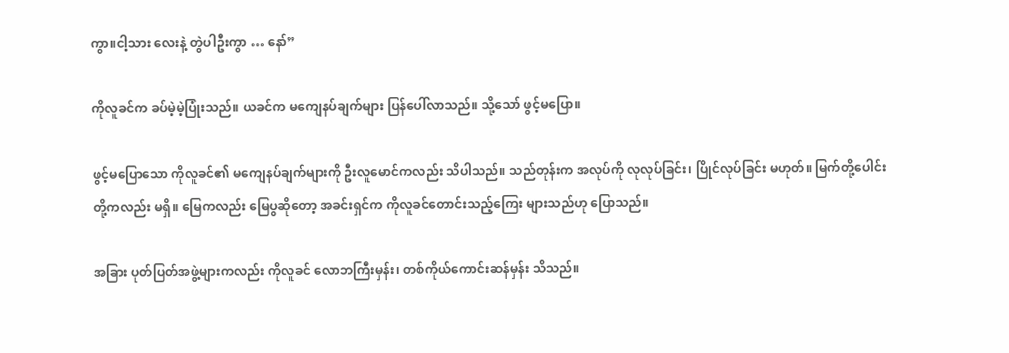ကွာ။ငါ့သား လေးနဲ့ တွဲပါဦးကွာ … နော်”

ကိုလူခင်က ခပ်မဲ့မဲ့ပြုံးသည်။ ယခင်က မကျေနပ်ချက်များ ပြန်ပေါ်လာသည်။ သို့သော် ဖွင့်မပြော။

ဖွင့်မပြောသော ကိုလူခင်၏ မကျေနပ်ချက်များကို ဦးလူမောင်ကလည်း သိပါသည်။ သည်တုန်းက အလုပ်ကို လုလုပ်ခြင်း၊ ပြိုင်လုပ်ခြင်း မဟုတ်။ မြက်တို့ပေါင်းတို့ကလည်း မရှိ။ မြေကလည်း မြေပွဆိုတော့ အခင်းရှင်က ကိုလူခင်တောင်းသည့်ကြေး များသည်ဟု ပြောသည်။

အခြား ပုတ်ပြတ်အဖွဲ့များကလည်း ကိုလူခင် လောဘကြီးမှန်း၊ တစ်ကိုယ်ကောင်းဆန်မှန်း သိသည်။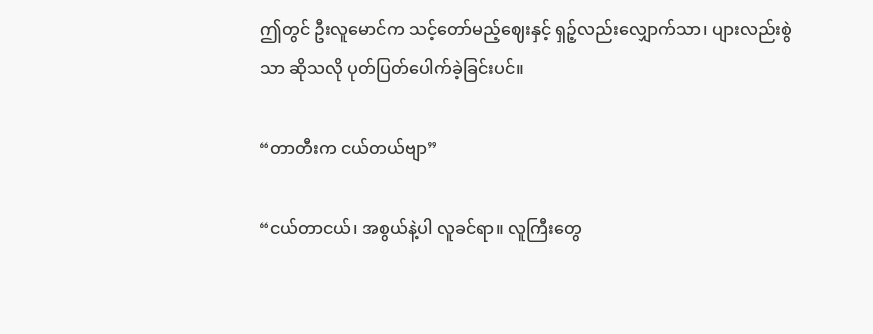ဤတွင် ဦးလူမောင်က သင့်တော်မည့်ဈေးနှင့် ရှဉ့်လည်းလျှောက်သာ၊ ပျားလည်းစွဲသာ ဆိုသလို ပုတ်ပြတ်ပေါက်ခဲ့ခြင်းပင်။

“တာတီးက ငယ်တယ်ဗျာ”

“ငယ်တာငယ်၊ အစွယ်နဲ့ပါ လူခင်ရာ။ လူကြီးတွေ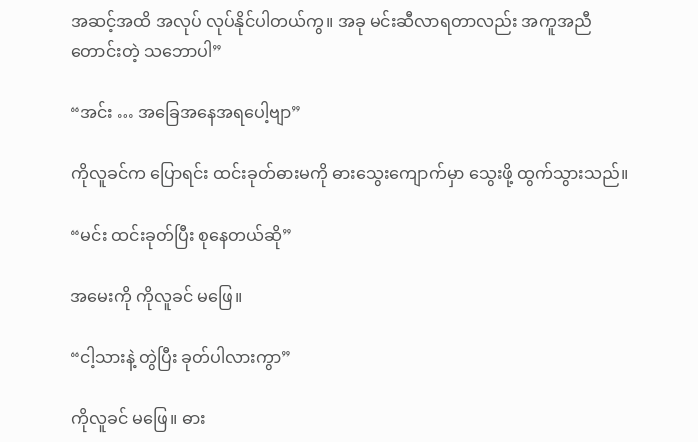အဆင့်အထိ အလုပ် လုပ်နိုင်ပါတယ်ကွ။ အခု မင်းဆီလာရတာလည်း အကူအညီတောင်းတဲ့ သဘောပါ”

“အင်း … အခြေအနေအရပေါ့ဗျာ”

ကိုလူခင်က ပြောရင်း ထင်းခုတ်ဓားမကို ဓားသွေးကျောက်မှာ သွေးဖို့ ထွက်သွားသည်။

“မင်း ထင်းခုတ်ပြီး စုနေတယ်ဆို”

အမေးကို ကိုလူခင် မဖြေ။

“ငါ့သားနဲ့ တွဲပြီး ခုတ်ပါလားကွာ”

ကိုလူခင် မဖြေ။ ဓား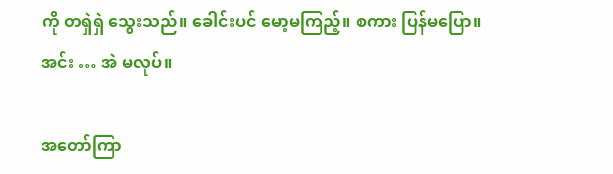ကို တရှဲရှဲ သွေးသည်။ ခေါင်းပင် မော့မကြည့်။ စကား ပြန်မပြော။ အင်း … အဲ မလုပ်။

အတော်ကြာ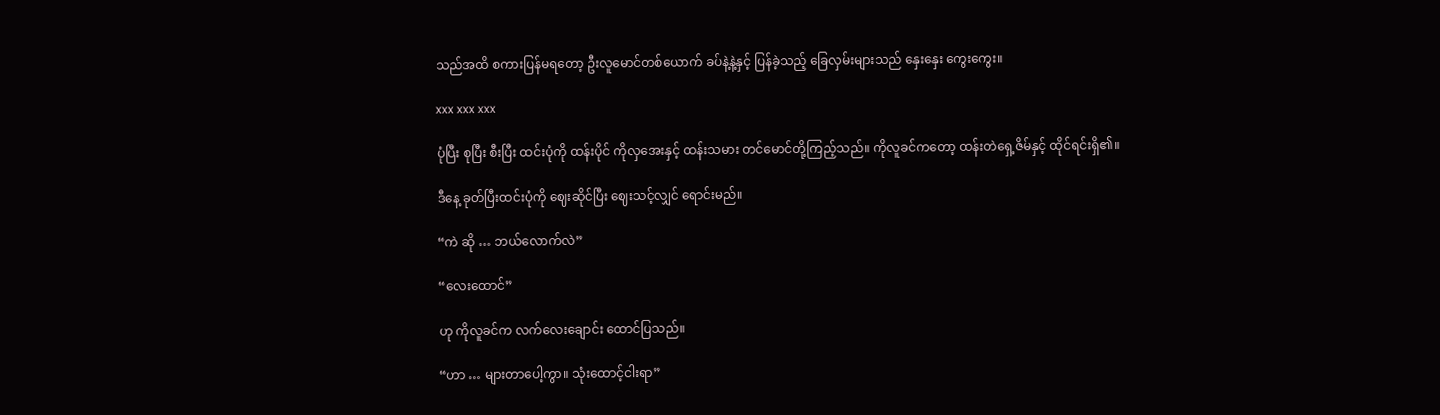သည်အထိ စကားပြန်မရတော့ ဦးလူမောင်တစ်ယောက် ခပ်နဲ့နဲ့နှင့် ပြန်ခဲ့သည့် ခြေလှမ်းများသည် နှေးနှေး ကွေးကွေး။

xxx xxx xxx

ပုံပြီး စုပြီး စီးပြီး ထင်းပုံကို ထန်းပိုင် ကိုလှအေးနှင့် ထန်းသမား တင်မောင်တို့ကြည့်သည်။ ကိုလူခင်ကတော့ ထန်းတဲရှေ့ဇိမ်နှင့် ထိုင်ရင်းရှိ၏။

ဒီနေ့ ခုတ်ပြီးထင်းပုံကို ဈေးဆိုင်ပြီး ဈေးသင့်လျှင် ရောင်းမည်။

“ကဲ ဆို … ဘယ်လောက်လဲ”

“လေးထောင်”

ဟု ကိုလူခင်က လက်လေးချောင်း ထောင်ပြသည်။

“ဟာ … များတာပေါ့ကွာ။ သုံးထောင့်ငါးရာ”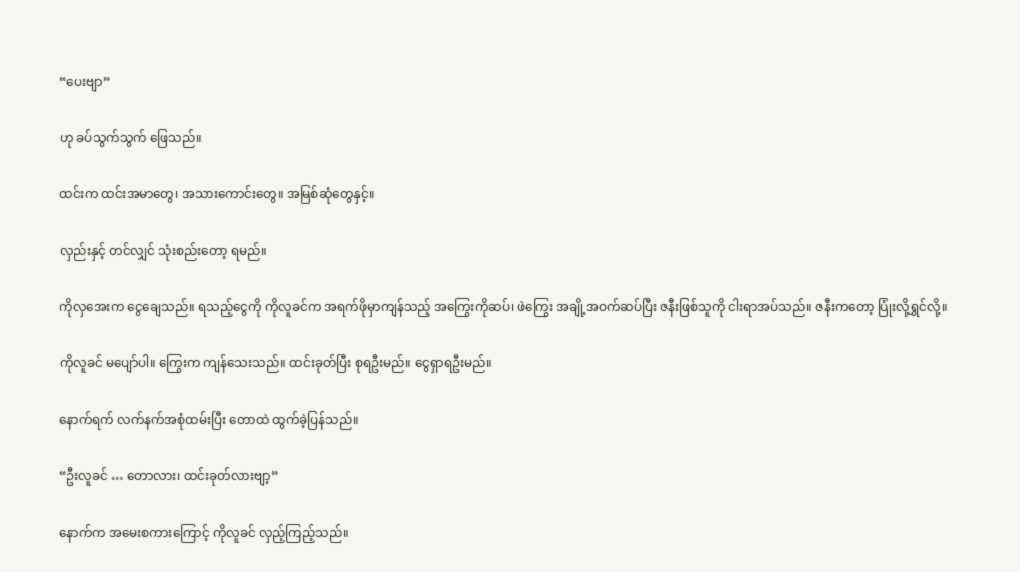“ပေးဗျာ”

ဟု ခပ်သွက်သွက် ဖြေသည်။

ထင်းက ထင်းအမာတွေ၊ အသားကောင်းတွေ။ အမြစ်ဆုံတွေနှင့်။

လှည်းနှင့် တင်လျှင် သုံးစည်းတော့ ရမည်။

ကိုလှအေးက ငွေချေသည်။ ရသည့်ငွေကို ကိုလူခင်က အရက်ဖိုမှာကျန်သည့် အကြွေးကိုဆပ်၊ ဖဲကြွေး အချို့အဝက်ဆပ်ပြီး ဇနီးဖြစ်သူကို ငါးရာအပ်သည်။ ဇနီးကတော့ ပြုံးလို့ရွှင်လို့။

ကိုလူခင် မပျော်ပါ။ ကြွေးက ကျန်သေးသည်။ ထင်းခုတ်ပြီး စုရဦးမည်။ ငွေရှာရဦးမည်။

နောက်ရက် လက်နက်အစုံထမ်းပြီး တောထဲ ထွက်ခဲ့ပြန်သည်။

“ဦးလူခင် … တောလား၊ ထင်းခုတ်လားဗျာ့”

နောက်က အမေးစကားကြောင့် ကိုလူခင် လှည့်ကြည့်သည်။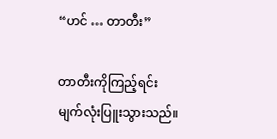“ဟင် … တာတီး”

တာတီးကိုကြည့်ရင်း မျက်လုံးပြူးသွားသည်။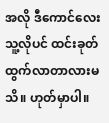အလို ဒီကောင်လေး သူ့လိုပင် ထင်းခုတ်ထွက်လာတာလားမသိ။ ဟုတ်မှာပါ။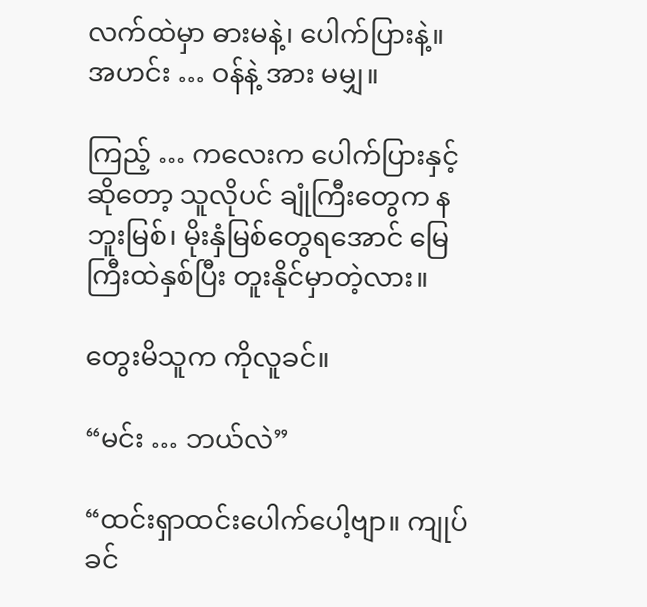လက်ထဲမှာ ဓားမနဲ့၊ ပေါက်ပြားနဲ့။ အဟင်း … ဝန်နဲ့ အား မမျှ။

ကြည့် … ကလေးက ပေါက်ပြားနှင့်ဆိုတော့ သူလိုပင် ချုံကြီးတွေက နဘူးမြစ်၊ မိုးနှံမြစ်တွေရအောင် မြေကြီးထဲနှစ်ပြီး တူးနိုင်မှာတဲ့လား။

တွေးမိသူက ကိုလူခင်။

“မင်း … ဘယ်လဲ”

“ထင်းရှာထင်းပေါက်ပေါ့ဗျာ။ ကျုပ် ခင်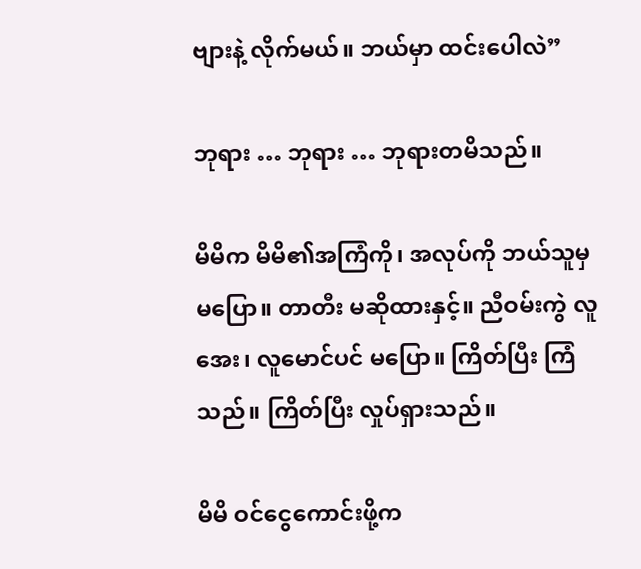ဗျားနဲ့ လိုက်မယ်။ ဘယ်မှာ ထင်းပေါလဲ”

ဘုရား … ဘုရား … ဘုရားတမိသည်။

မိမိက မိမိ၏အကြံကို၊ အလုပ်ကို ဘယ်သူမှမပြော။ တာတီး မဆိုထားနှင့်။ ညီဝမ်းကွဲ လူအေး၊ လူမောင်ပင် မပြော။ ကြိတ်ပြီး ကြံသည်။ ကြိတ်ပြီး လှုပ်ရှားသည်။

မိမိ ဝင်ငွေကောင်းဖို့က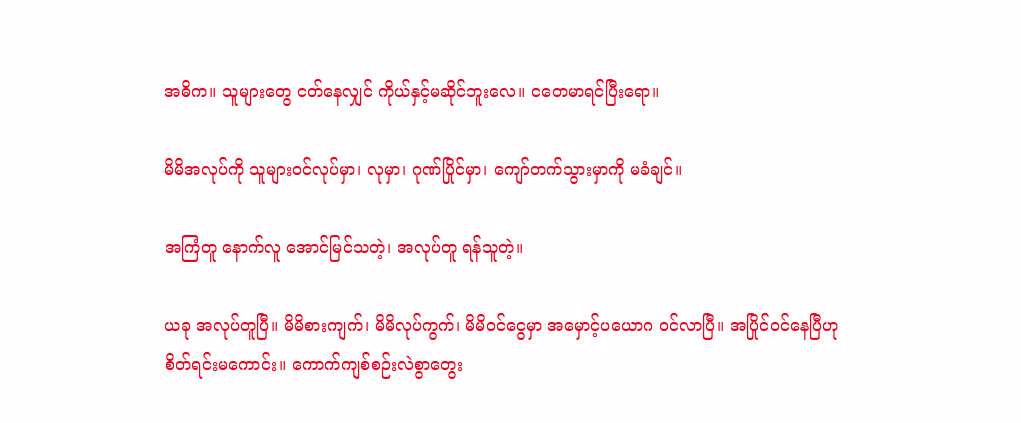အဓိက။ သူများတွေ ငတ်နေလျှင် ကိုယ်နှင့်မဆိုင်ဘူးလေ။ ငတေမာရင်ပြီးရော။

မိမိအလုပ်ကို သူများဝင်လုပ်မှာ၊ လုမှာ၊ ဂုဏ်ပြိုင်မှာ၊ ကျော်တက်သွားမှာကို မခံချင်။

အကြံတူ နောက်လူ အောင်မြင်သတဲ့၊ အလုပ်တူ ရန်သူတဲ့။

ယခု အလုပ်တူပြီ။ မိမိစားကျက်၊ မိမိလုပ်ကွက်၊ မိမိဝင်ငွေမှာ အမှောင့်ပယောဂ ဝင်လာပြီ။ အပြိုင်ဝင်နေပြီဟု စိတ်ရင်းမကောင်း။ ကောက်ကျစ်စဉ်းလဲစွာတွေး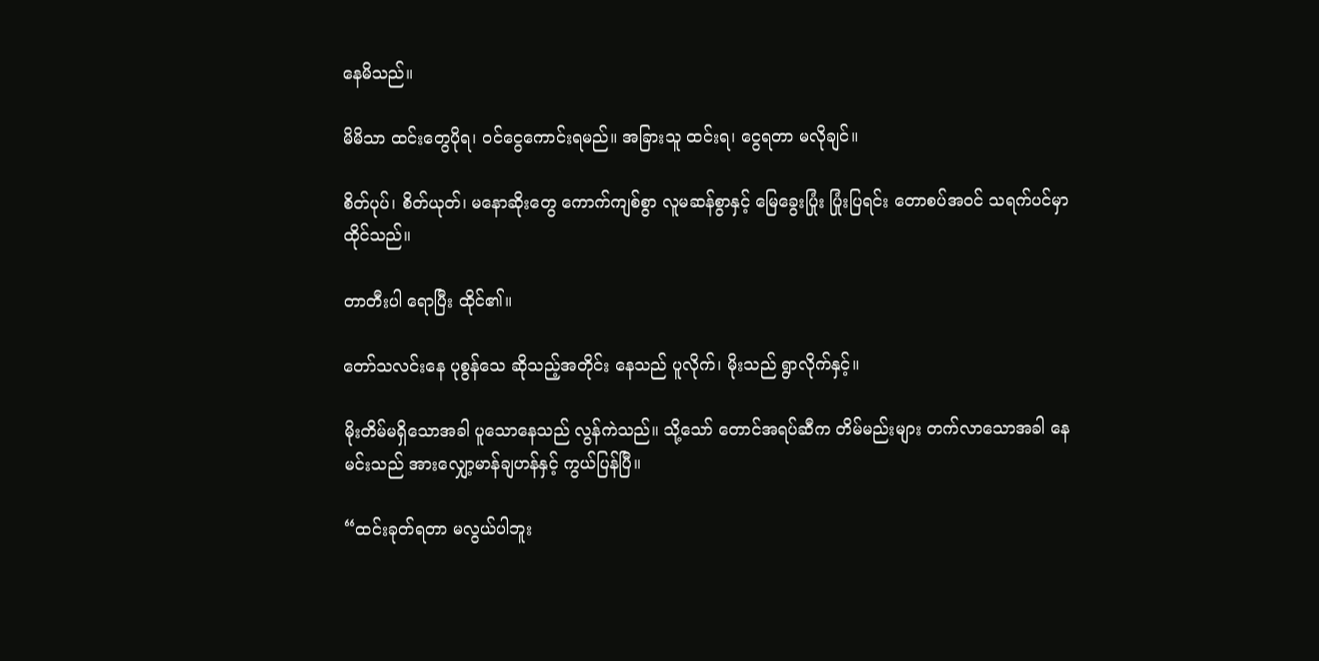နေမိသည်။

မိမိသာ ထင်းတွေပိုရ၊ ဝင်ငွေကောင်းရမည်။ အခြားသူ ထင်းရ၊ ငွေရတာ မလိုချင်။

စိတ်ပုပ်၊ စိတ်ယုတ်၊ မနောဆိုးတွေ ကောက်ကျစ်စွာ လူမဆန်စွာနှင့် မြေခွေးပြုံး ပြုံးပြရင်း တောစပ်အဝင် သရက်ပင်မှာ ထိုင်သည်။

တာတီးပါ ရောပြီး ထိုင်၏။

တော်သလင်းနေ ပုစွန်သေ ဆိုသည့်အတိုင်း နေသည် ပူလိုက်၊ မိုးသည် ရွာလိုက်နှင့်။

မိုးတိမ်မရှိသောအခါ ပူသောနေသည် လွန်ကဲသည်။ သို့သော် တောင်အရပ်ဆီက တိမ်မည်းများ တက်လာသောအခါ နေမင်းသည် အားလျှော့မာန်ချဟန်နှင့် ကွယ်ပြန်ပြီ။

“ထင်းခုတ်ရတာ မလွယ်ပါဘူး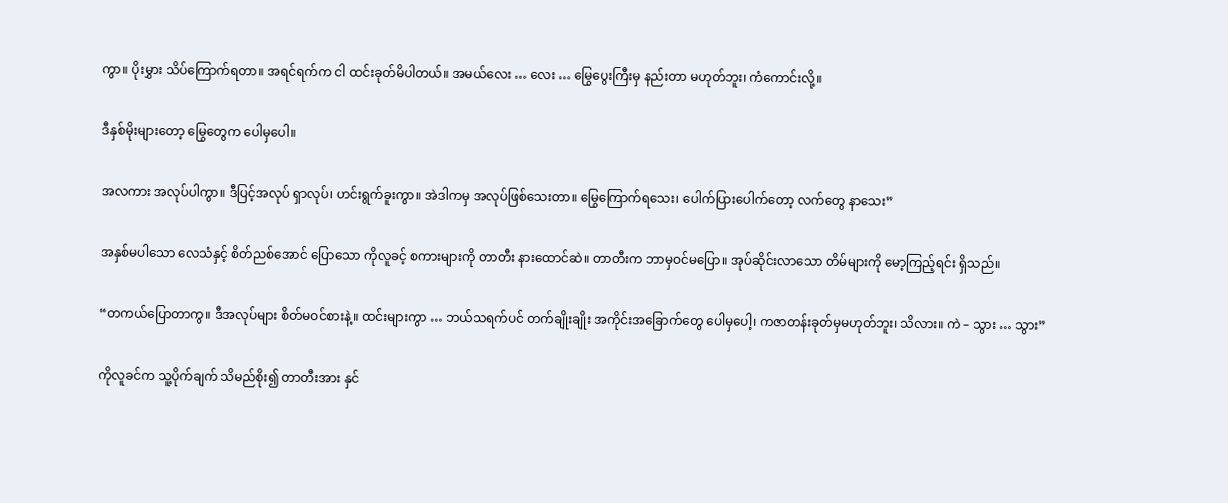ကွာ။ ပိုးမွှား သိပ်ကြောက်ရတာ။ အရင်ရက်က ငါ ထင်းခုတ်မိပါတယ်။ အမယ်လေး … လေး … မြွေပွေးကြီးမှ နည်းတာ မဟုတ်ဘူး၊ ကံကောင်းလို့။

ဒီနှစ်မိုးများတော့ မြွေတွေက ပေါမှပေါ။

အလကား အလုပ်ပါကွာ။ ဒီပြင့်အလုပ် ရှာလုပ်၊ ဟင်းရွက်ခူးကွာ။ အဲဒါကမှ အလုပ်ဖြစ်သေးတာ။ မြွေကြောက်ရသေး၊ ပေါက်ပြားပေါက်တော့ လက်တွေ နာသေး”

အနှစ်မပါသော လေသံနှင့် စိတ်ညစ်အောင် ပြောသော ကိုလူခင့် စကားများကို တာတီး နားထောင်ဆဲ။ တာတီးက ဘာမှဝင်မပြော။ အုပ်ဆိုင်းလာသော တိမ်များကို မော့ကြည့်ရင်း ရှိသည်။

“တကယ်ပြောတာကွ။ ဒီအလုပ်များ စိတ်မဝင်စားနဲ့။ ထင်းများကွာ … ဘယ်သရက်ပင် တက်ချိုးချိုး အကိုင်းအခြောက်တွေ ပေါမှပေါ့၊ ကဇာတန်းခုတ်မှမဟုတ်ဘူး၊ သိလား။ ကဲ – သွား … သွား”

ကိုလူခင်က သူ့ပိုက်ချက် သိမည်စိုး၍ တာတီးအား နှင်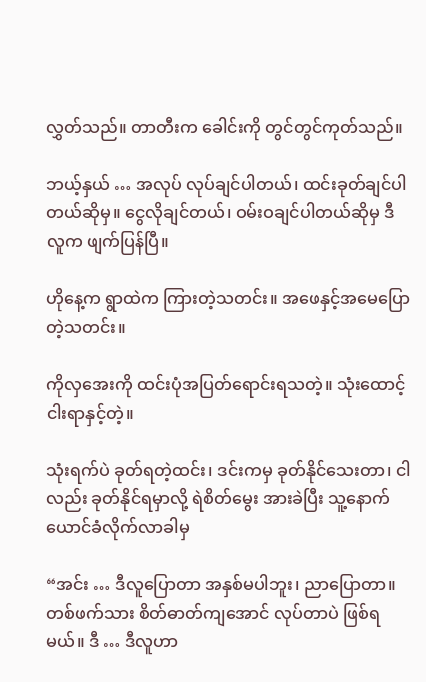လွှတ်သည်။ တာတီးက ခေါင်းကို တွင်တွင်ကုတ်သည်။

ဘယ့်နှယ် … အလုပ် လုပ်ချင်ပါတယ်၊ ထင်းခုတ်ချင်ပါတယ်ဆိုမှ။ ငွေလိုချင်တယ်၊ ဝမ်းဝချင်ပါတယ်ဆိုမှ ဒီလူက ဖျက်ပြန်ပြီ။

ဟိုနေ့က ရွာထဲက ကြားတဲ့သတင်း။ အဖေနှင့်အမေပြောတဲ့သတင်း။

ကိုလှအေးကို ထင်းပုံအပြတ်ရောင်းရသတဲ့။ သုံးထောင့်ငါးရာနှင့်တဲ့။

သုံးရက်ပဲ ခုတ်ရတဲ့ထင်း၊ ဒင်းကမှ ခုတ်နိုင်သေးတာ၊ ငါလည်း ခုတ်နိုင်ရမှာလို့ ရဲစိတ်မွေး အားခဲပြီး သူ့နောက်ယောင်ခံလိုက်လာခါမှ

“အင်း … ဒီလူပြောတာ အနှစ်မပါဘူး၊ ညာပြောတာ။ တစ်ဖက်သား စိတ်ဓာတ်ကျအောင် လုပ်တာပဲ ဖြစ်ရမယ်။ ဒီ … ဒီလူဟာ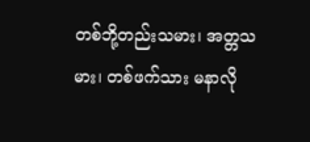တစ်ဘို့တည်းသမား၊ အတ္တသမား၊ တစ်ဖက်သား မနာလို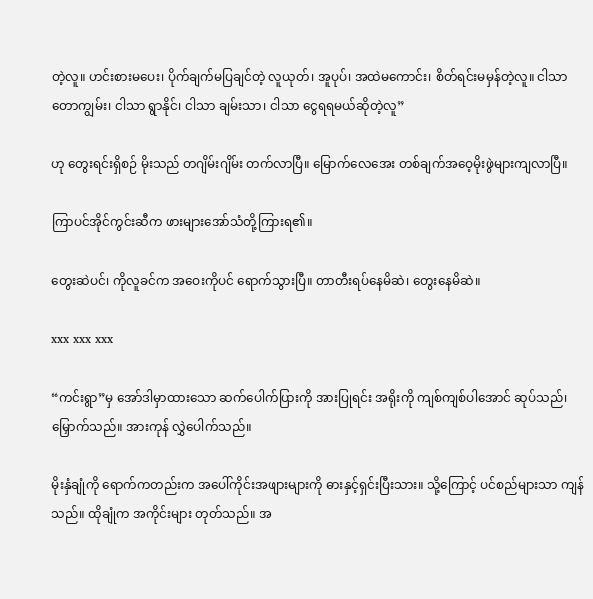တဲ့လူ။ ဟင်းစားမပေး၊ ပိုက်ချက်မပြချင်တဲ့ လူယုတ်၊ အူပုပ်၊ အထဲမကောင်း၊ စိတ်ရင်းမမှန်တဲ့လူ။ ငါသာ တောကျွမ်း၊ ငါသာ ရွာနိုင်၊ ငါသာ ချမ်းသာ၊ ငါသာ ငွေရရမယ်ဆိုတဲ့လူ”

ဟု တွေးရင်းရှိစဉ် မိုးသည် တဂျိမ်းဂျိမ်း တက်လာပြီ။ မြောက်လေအေး တစ်ချက်အဝေ့မိုးဖွဲများကျလာပြီ။

ကြာပင်အိုင်ကွင်းဆီက ဖားများအော်သံတို့ကြားရ၏။

တွေးဆဲပင်၊ ကိုလူခင်က အဝေးကိုပင် ရောက်သွားပြီ။ တာတီးရပ်နေမိဆဲ၊ တွေးနေမိဆဲ။

xxx xxx xxx

“ကင်းရွာ”မှ အော်ဒါမှာထားသော ဆက်ပေါက်ပြားကို အားပြုရင်း အရိုးကို ကျစ်ကျစ်ပါအောင် ဆုပ်သည်၊ မြှောက်သည်။ အားကုန် လွှဲပေါက်သည်။

မိုးနှံချုံကို ရောက်ကတည်းက အပေါ်ကိုင်းအဖျားများကို ဓားနှင့်ရှင်းပြီးသား။ သို့ကြောင့် ပင်စည်များသာ ကျန်သည်။ ထိုချုံက အကိုင်းများ တုတ်သည်။ အ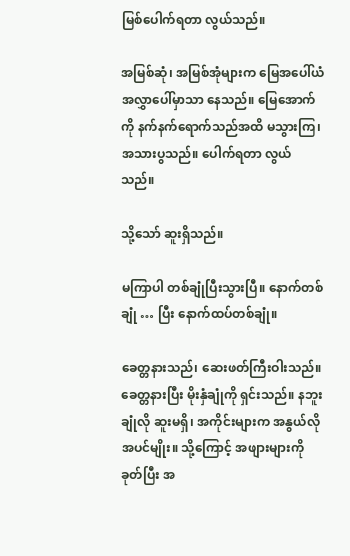မြစ်ပေါက်ရတာ လွယ်သည်။

အမြစ်ဆုံ၊ အမြစ်အုံများက မြေအပေါ်ယံ အလွှာပေါ်မှာသာ နေသည်။ မြေအောက်ကို နက်နက်ရောက်သည်အထိ မသွားကြ၊ အသားပွသည်။ ပေါက်ရတာ လွယ်သည်။

သို့သော် ဆူးရှိသည်။

မကြာပါ တစ်ချုံပြီးသွားပြီ။ နောက်တစ်ချုံ … ပြီး နောက်ထပ်တစ်ချုံ။

ခေတ္တနားသည်၊ ဆေးဖတ်ကြီးဝါးသည်။ ခေတ္တနားပြီး မိုးနှံချုံကို ရှင်းသည်။ နဘူးချုံလို ဆူးမရှိ၊ အကိုင်းများက အနွယ်လိုအပင်မျိုး။ သို့ကြောင့် အဖျားများကိုခုတ်ပြီး အ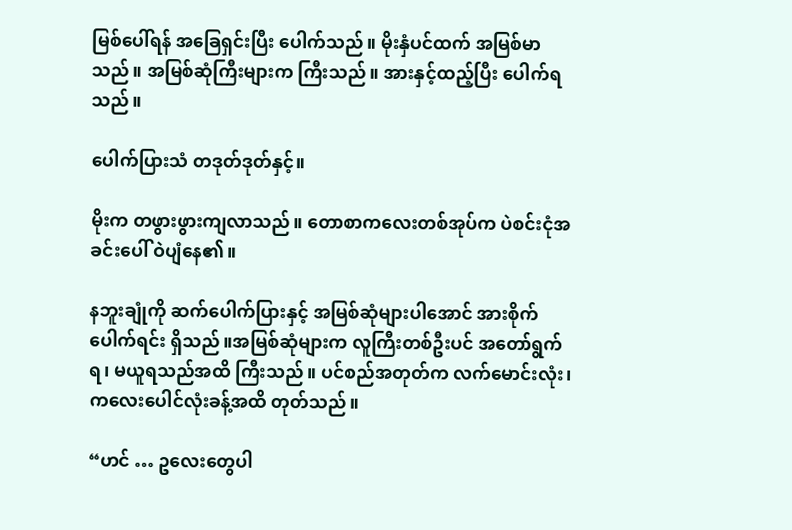မြစ်ပေါ်ရန် အခြေရှင်းပြီး ပေါက်သည်။ မိုးနှံပင်ထက် အမြစ်မာသည်။ အမြစ်ဆုံကြီးများက ကြီးသည်။ အားနှင့်ထည့်ပြီး ပေါက်ရ သည်။

ပေါက်ပြားသံ တဒုတ်ဒုတ်နှင့်။

မိုးက တဖွားဖွားကျလာသည်။ တောစာကလေးတစ်အုပ်က ပဲစင်းငုံအခင်းပေါ် ဝဲပျံနေ၏။

နဘူးချုံကို ဆက်ပေါက်ပြားနှင့် အမြစ်ဆုံများပါအောင် အားစိုက်ပေါက်ရင်း ရှိသည်။အမြစ်ဆုံများက လူကြီးတစ်ဦးပင် အတော်ရွက်ရ၊ မယူရသည်အထိ ကြီးသည်။ ပင်စည်အတုတ်က လက်မောင်းလုံး၊ ကလေးပေါင်လုံးခန့်အထိ တုတ်သည်။

“ဟင် … ဥလေးတွေပါ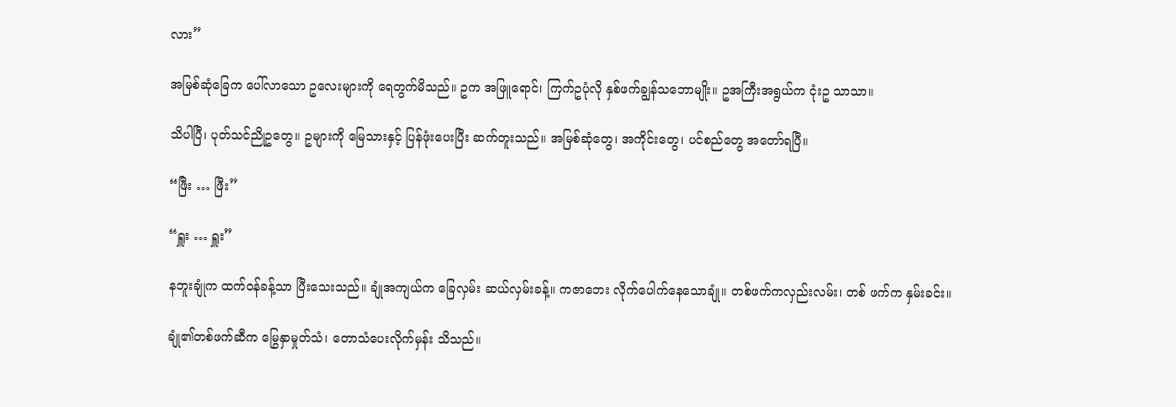လား”

အမြစ်ဆုံခြေက ပေါ်လာသော ဥလေးများကို ရေတွက်မိသည်။ ဥက အဖြူရောင်၊ ကြက်ဥပုံလို နှစ်ဖက်ချွန်သဘောမျိုး။ ဥအကြီးအရွယ်က ငုံးဥ သာသာ။

သိပါပြီ၊ ပုတ်သင်ညိုဥတွေ။ ဥများကို မြေသားနှင့် ပြန်ဖုံးပေးပြီး ဆက်တူးသည်။ အမြစ်ဆုံတွေ၊ အကိုင်းတွေ၊ ပင်စည်တွေ အတော်ရပြီ။

“ဖြီး … ဖြီး”

“ရှူး … ရှူး”

နဘူးချုံက ထက်ဝန်ခန့်သာ ပြီးသေးသည်။ ချုံအကျယ်က ခြေလှမ်း ဆယ်လှမ်းခန့်။ ကဇာဘေး လိုက်ပေါက်နေသောချုံ။ တစ်ဖက်ကလှည်းလမ်း၊ တစ် ဖက်က နှမ်းခင်း။

ချုံ၏တစ်ဖက်ဆီက မြွေနှာမှုတ်သံ၊ တောသံပေးလိုက်မှန်း သိသည်။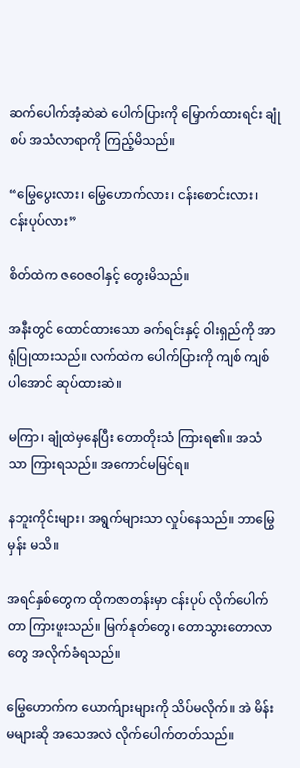ဆက်ပေါက်အံ့ဆဲဆဲ ပေါက်ပြားကို မြှောက်ထားရင်း ချုံစပ် အသံလာရာကို ကြည့်မိသည်။

“မြွေပွေးလား၊ မြွေဟောက်လား၊ ငန်းစောင်းလား၊ ငန်းပုပ်လား”

စိတ်ထဲက ဇဝေဇဝါနှင့် တွေးမိသည်။

အနီးတွင် ထောင်ထားသော ခက်ရင်းနှင့် ဝါးရှည်ကို အာရုံပြုထားသည်။ လက်ထဲက ပေါက်ပြားကို ကျစ် ကျစ်ပါအောင် ဆုပ်ထားဆဲ။

မကြာ၊ ချုံထဲမှနေပြီး တောတိုးသံ ကြားရ၏။ အသံသာ ကြားရသည်။ အကောင်မမြင်ရ။

နဘူးကိုင်းများ၊ အရွက်များသာ လှုပ်နေသည်။ ဘာမြွေမှန်း မသိ။

အရင်နှစ်တွေက ထိုကဇာတန်းမှာ ငန်းပုပ် လိုက်ပေါက်တာ ကြားဖူးသည်။ မြက်နုတ်တွေ၊ တောသွားတောလာတွေ အလိုက်ခံရသည်။

မြွေဟောက်က ယောက်ျားများကို သိပ်မလိုက်။ အဲ မိန်းမများဆို အသေအလဲ လိုက်ပေါက်တတ်သည်။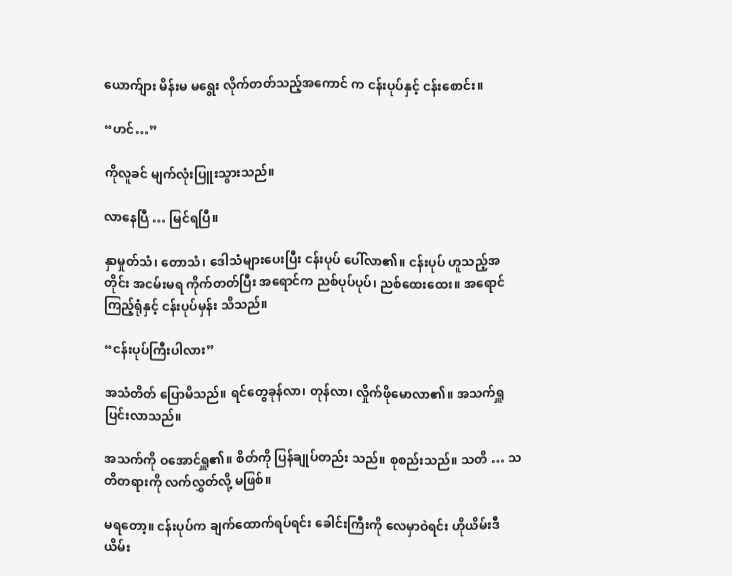ယောက်ျား မိန်းမ မရွေး လိုက်တတ်သည့်အကောင် က ငန်းပုပ်နှင့် ငန်းစောင်း။

“ဟင်…”

ကိုလူခင် မျက်လုံးပြူးသွားသည်။

လာနေပြီ … မြင်ရပြီ။

နှာမှုတ်သံ၊ တောသံ၊ ဒေါသံများပေးပြီး ငန်းပုပ် ပေါ်လာ၏။ ငန်းပုပ် ဟူသည့်အတိုင်း အငမ်းမရ ကိုက်တတ်ပြီး အရောင်က ညစ်ပုပ်ပုပ်၊ ညစ်ထေးထေး။ အရောင်ကြည့်ရုံနှင့် ငန်းပုပ်မှန်း သိသည်။

“ငန်းပုပ်ကြီးပါလား”

အသံတိတ် ပြောမိသည်။ ရင်တွေခုန်လာ၊ တုန်လာ၊ လှိုက်ဖိုမောလာ၏။ အသက်ရှူ ပြင်းလာသည်။

အသက်ကို ဝအောင်ရှူ၏။ စိတ်ကို ပြန်ချုပ်တည်း သည်။ စုစည်းသည်။ သတိ … သတိတရားကို လက်လွှတ်လို့ မဖြစ်။

မရတော့။ ငန်းပုပ်က ချက်ထောက်ရပ်ရင်း ခေါင်းကြီးကို လေမှာဝဲရင်း ဟိုယိမ်းဒီယိမ်း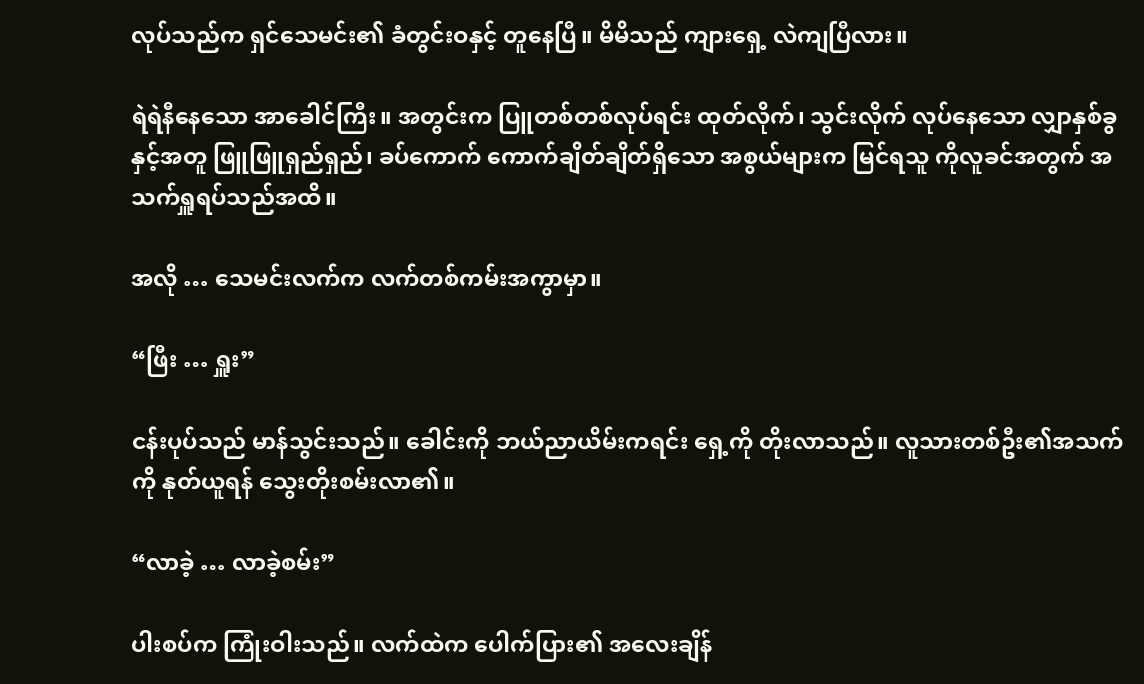လုပ်သည်က ရှင်သေမင်း၏ ခံတွင်းဝနှင့် တူနေပြီ။ မိမိသည် ကျားရှေ့ လဲကျပြီလား။

ရဲရဲနီနေသော အာခေါင်ကြီး။ အတွင်းက ပြူတစ်တစ်လုပ်ရင်း ထုတ်လိုက်၊ သွင်းလိုက် လုပ်နေသော လျှာနှစ်ခွနှင့်အတူ ဖြူဖြူရှည်ရှည်၊ ခပ်ကောက် ကောက်ချိတ်ချိတ်ရှိသော အစွယ်များက မြင်ရသူ ကိုလူခင်အတွက် အသက်ရှူရပ်သည်အထိ။

အလို … သေမင်းလက်က လက်တစ်ကမ်းအကွာမှာ။

“ဖြီး … ရှူး”

ငန်းပုပ်သည် မာန်သွင်းသည်။ ခေါင်းကို ဘယ်ညာယိမ်းကရင်း ရှေ့ကို တိုးလာသည်။ လူသားတစ်ဦး၏အသက်ကို နုတ်ယူရန် သွေးတိုးစမ်းလာ၏။

“လာခဲ့ … လာခဲ့စမ်း”

ပါးစပ်က ကြုံးဝါးသည်။ လက်ထဲက ပေါက်ပြား၏ အလေးချိန်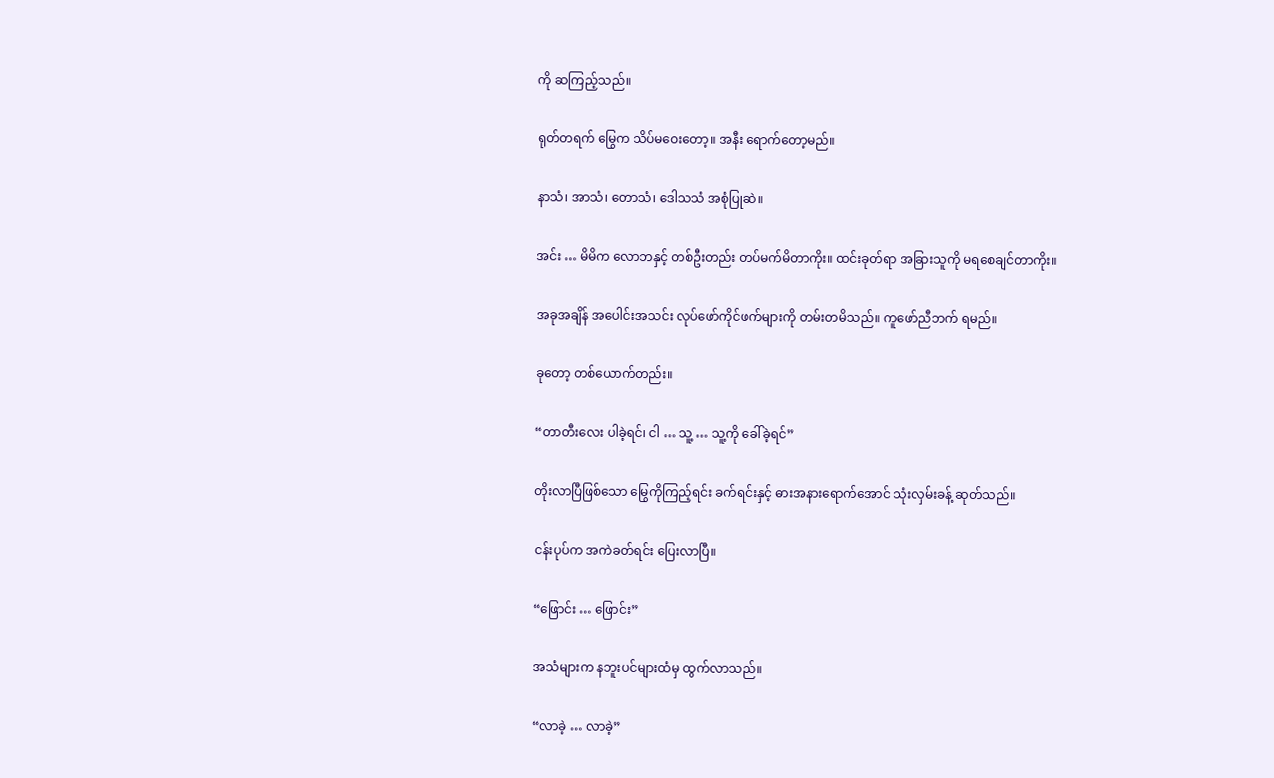ကို ဆကြည့်သည်။

ရုတ်တရက် မြွေက သိပ်မဝေးတော့။ အနီး ရောက်တော့မည်။

နာသံ၊ အာသံ၊ တောသံ၊ ဒေါသသံ အစုံပြုဆဲ။

အင်း … မိမိက လောဘနှင့် တစ်ဦးတည်း တပ်မက်မိတာကိုး။ ထင်းခုတ်ရာ အခြားသူကို မရစေချင်တာကိုး။

အခုအချိန် အပေါင်းအသင်း လုပ်ဖော်ကိုင်ဖက်များကို တမ်းတမိသည်။ ကူဖော်ညီဘက် ရမည်။

ခုတော့ တစ်ယောက်တည်း။

“တာတီးလေး ပါခဲ့ရင်၊ ငါ … သူ့ … သူ့ကို ခေါ်ခဲ့ရင်”

တိုးလာပြီဖြစ်သော မြွေကိုကြည့်ရင်း ခက်ရင်းနှင့် ဓားအနားရောက်အောင် သုံးလှမ်းခန့် ဆုတ်သည်။

ငန်းပုပ်က အကဲခတ်ရင်း ပြေးလာပြီ။

“ဖြောင်း … ဖြောင်း”

အသံများက နဘူးပင်များထံမှ ထွက်လာသည်။

“လာခဲ့ … လာခဲ့”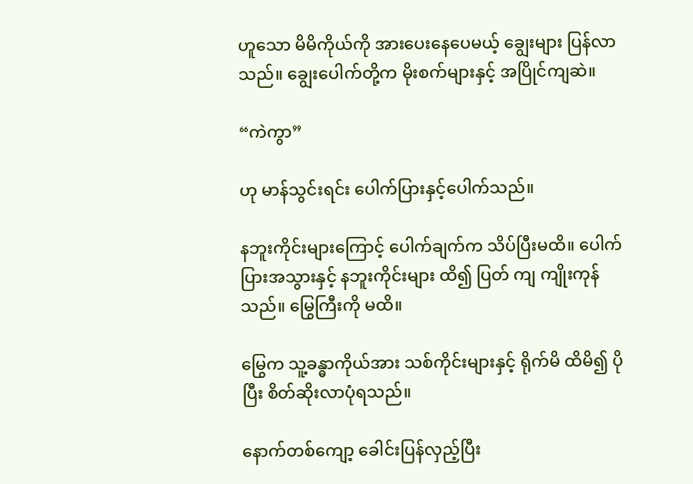ဟူသော မိမိကိုယ်ကို အားပေးနေပေမယ့် ချွေးများ ပြန်လာသည်။ ချွေးပေါက်တို့က မိုးစက်များနှင့် အပြိုင်ကျဆဲ။

“ကဲကွာ”

ဟု မာန်သွင်းရင်း ပေါက်ပြားနှင့်ပေါက်သည်။

နဘူးကိုင်းများကြောင့် ပေါက်ချက်က သိပ်ပြီးမထိ။ ပေါက်ပြားအသွားနှင့် နဘူးကိုင်းများ ထိ၍ ပြတ် ကျ ကျိုးကုန်သည်။ မြွေကြီးကို မထိ။

မြွေက သူ့ခန္ဓာကိုယ်အား သစ်ကိုင်းများနှင့် ရိုက်မိ ထိမိ၍ ပိုပြီး စိတ်ဆိုးလာပုံရသည်။

နောက်တစ်ကျော့ ခေါင်းပြန်လှည့်ပြီး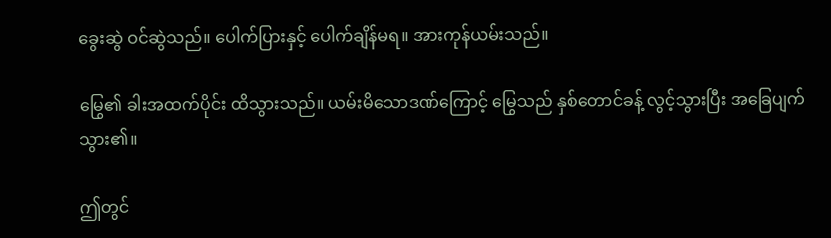ခွေးဆွဲ ဝင်ဆွဲသည်။ ပေါက်ပြားနှင့် ပေါက်ချိန်မရ။ အားကုန်ယမ်းသည်။

မြွေ၏ ခါးအထက်ပိုင်း ထိသွားသည်။ ယမ်းမိသောဒဏ်ကြောင့် မြွေသည် နှစ်တောင်ခန့် လွင့်သွားပြီး အခြေပျက်သွား၏။

ဤတွင်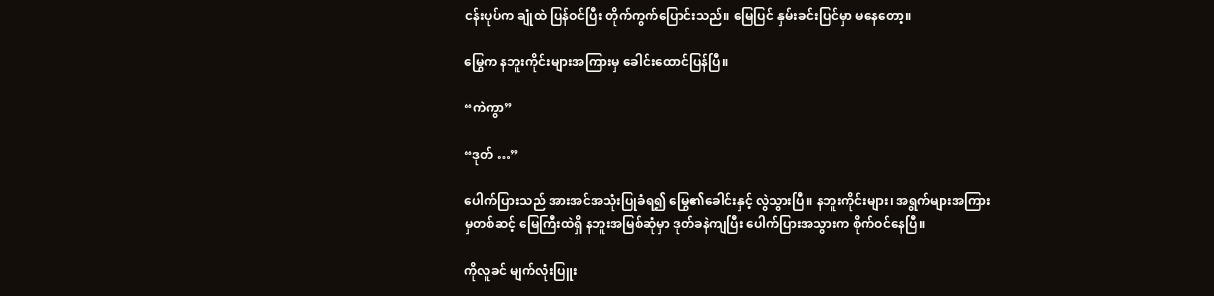ငန်းပုပ်က ချုံထဲ ပြန်ဝင်ပြီး တိုက်ကွက်ပြောင်းသည်။ မြေပြင် နှမ်းခင်းပြင်မှာ မနေတော့။

မြွေက နဘူးကိုင်းများအကြားမှ ခေါင်းထောင်ပြန်ပြီ။

“ကဲကွာ”

“ဒုတ် …”

ပေါက်ပြားသည် အားအင်အသုံးပြုခံရ၍ မြွေ၏ခေါင်းနှင့် လွဲသွားပြီ။ နဘူးကိုင်းများ၊ အရွက်များအကြားမှတစ်ဆင့် မြေကြီးထဲရှိ နဘူးအမြစ်ဆုံမှာ ဒုတ်ခနဲကျပြီး ပေါက်ပြားအသွားက စိုက်ဝင်နေပြီ။

ကိုလူခင် မျက်လုံးပြူး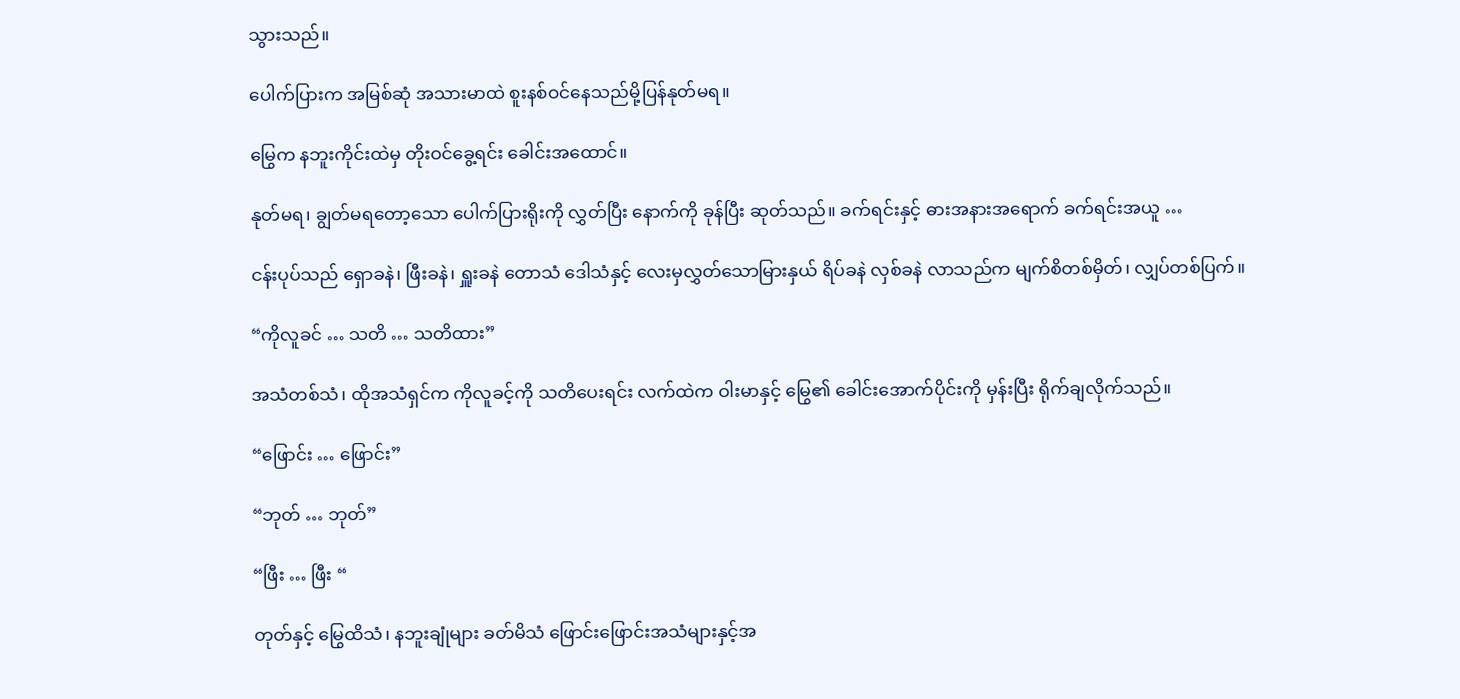သွားသည်။

ပေါက်ပြားက အမြစ်ဆုံ အသားမာထဲ စူးနစ်ဝင်နေသည်မို့ပြန်နုတ်မရ။

မြွေက နဘူးကိုင်းထဲမှ တိုးဝင်ခွေ့ရင်း ခေါင်းအထောင်။

နုတ်မရ၊ ချွတ်မရတော့သော ပေါက်ပြားရိုးကို လွှတ်ပြီး နောက်ကို ခုန်ပြီး ဆုတ်သည်။ ခက်ရင်းနှင့် ဓားအနားအရောက် ခက်ရင်းအယူ …

ငန်းပုပ်သည် ရှောခနဲ၊ ဖြီးခနဲ၊ ရှူးခနဲ တောသံ ဒေါသံနှင့် လေးမှလွှတ်သောမြားနှယ် ရိပ်ခနဲ လှစ်ခနဲ လာသည်က မျက်စိတစ်မှိတ်၊ လျှပ်တစ်ပြက်။

“ကိုလူခင် … သတိ … သတိထား”

အသံတစ်သံ၊ ထိုအသံရှင်က ကိုလူခင့်ကို သတိပေးရင်း လက်ထဲက ဝါးမာနှင့် မြွေ၏ ခေါင်းအောက်ပိုင်းကို မှန်းပြီး ရိုက်ချလိုက်သည်။

“ဖြောင်း … ဖြောင်း”

“ဘုတ် … ဘုတ်”

“ဖြီး … ဖြီး “

တုတ်နှင့် မြွေထိသံ၊ နဘူးချုံများ ခတ်မိသံ ဖြောင်းဖြောင်းအသံများနှင့်အ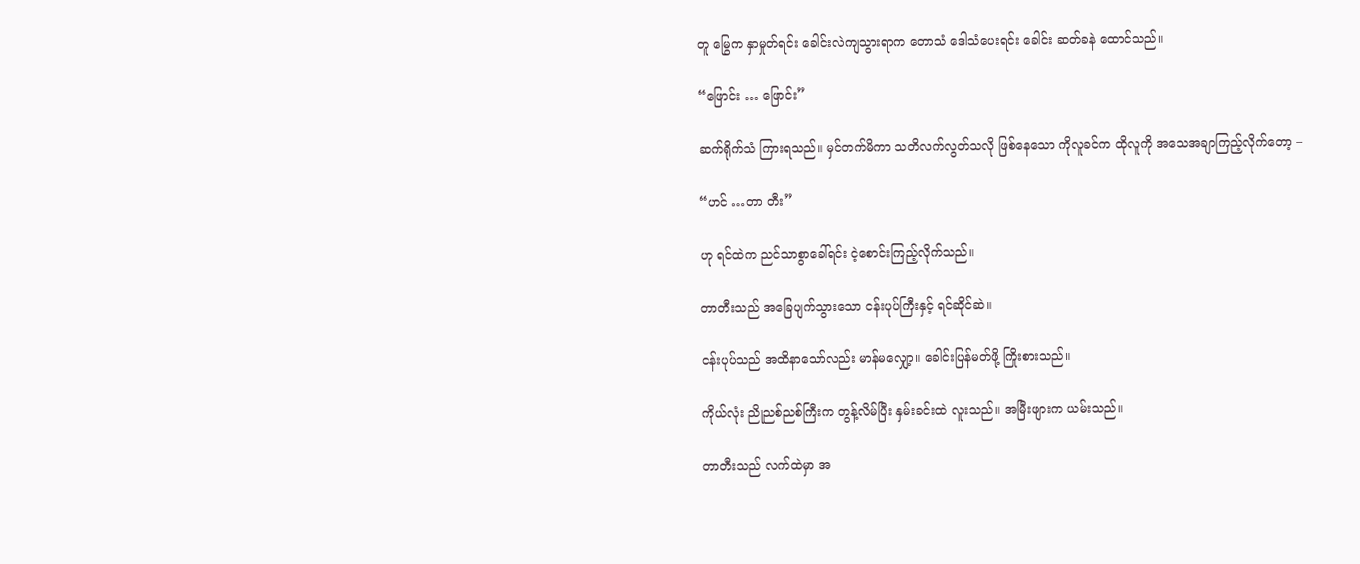တူ မြွေက နှာမှုတ်ရင်း ခေါင်းလဲကျသွားရာက တောသံ ဒေါသံပေးရင်း ခေါင်း ဆတ်ခနဲ ထောင်သည်။

“ဖြောင်း … ဖြောင်း”

ဆက်ရိုက်သံ ကြားရသည်။ မှင်တက်မိကာ သတိလက်လွတ်သလို ဖြစ်နေသော ကိုလူခင်က ထိုလူကို အသေအချာကြည့်လိုက်တော့ –

“ဟင် …တာ တီး”

ဟု ရင်ထဲက ညင်သာစွာခေါ်ရင်း ငဲ့စောင်းကြည့်လိုက်သည်။

တာတီးသည် အခြေပျက်သွားသော ငန်းပုပ်ကြီးနှင့် ရင်ဆိုင်ဆဲ။

ငန်းပုပ်သည် အထိနာသော်လည်း မာန်မလျှော့။ ခေါင်းပြန်မတ်ဖို့ ကြိုးစားသည်။

ကိုယ်လုံး ညိုညစ်ညစ်ကြီးက တွန့်လိမ်ပြီး နှမ်းခင်းထဲ လူးသည်။ အမြီးဖျားက ယမ်းသည်။

တာတီးသည် လက်ထဲမှာ အ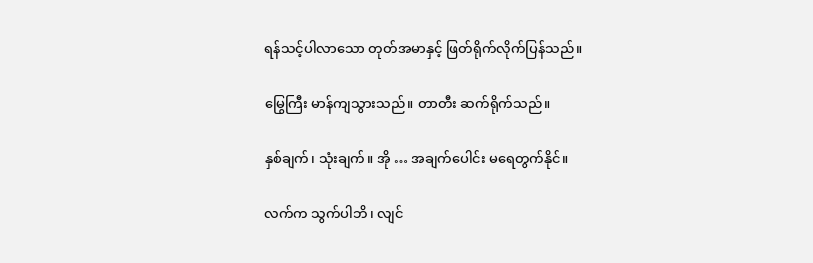ရန်သင့်ပါလာသော တုတ်အမာနှင့် ဖြတ်ရိုက်လိုက်ပြန်သည်။

မြွေကြီး မာန်ကျသွားသည်။ တာတီး ဆက်ရိုက်သည်။

နှစ်ချက်၊ သုံးချက်။ အို … အချက်ပေါင်း မရေတွက်နိုင်။

လက်က သွက်ပါဘိ၊ လျင်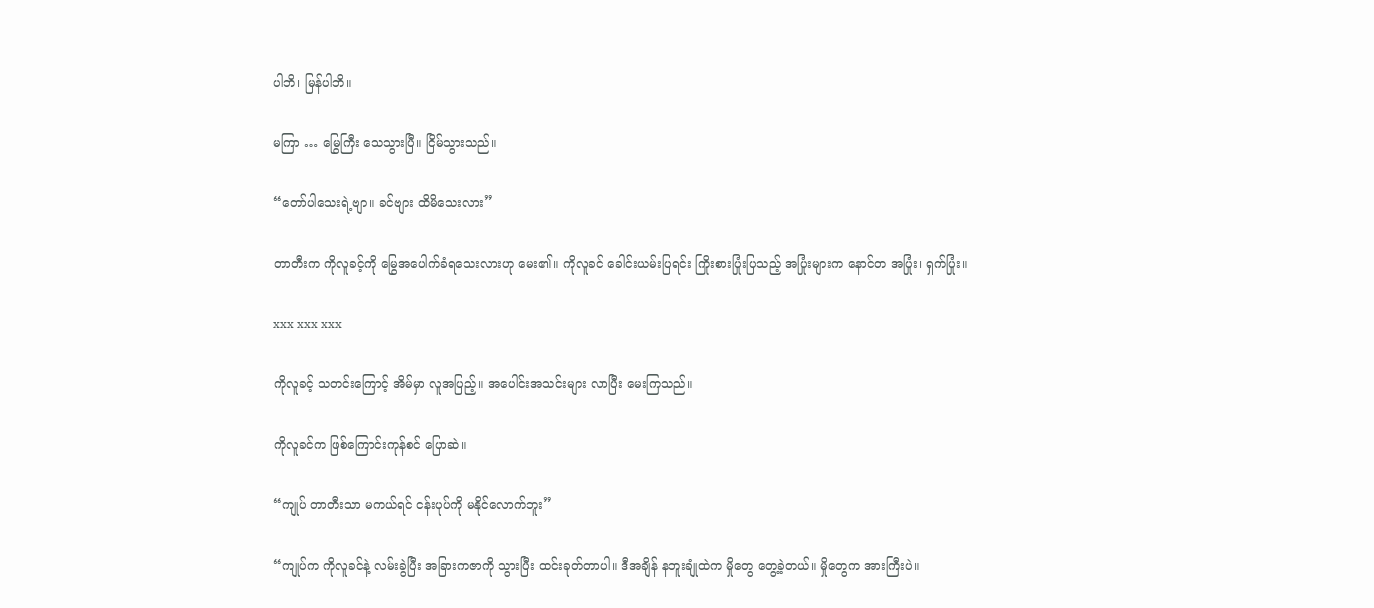ပါဘိ၊ မြန်ပါဘိ။

မကြာ … မြွေကြီး သေသွားပြီ။ ငြိမ်သွားသည်။

“တော်ပါသေးရဲ့ဗျာ။ ခင်ဗျား ထိမိသေးလား”

တာတီးက ကိုလူခင့်ကို မြွေအပေါက်ခံရသေးလားဟု မေး၏။ ကိုလူခင် ခေါင်းယမ်းပြရင်း ကြိုးစားပြုံးပြသည့် အပြုံးများက နောင်တ အပြုံး၊ ရှက်ပြုံး။

xxx xxx xxx

ကိုလူခင့် သတင်းကြောင့် အိမ်မှာ လူအပြည့်။ အပေါင်းအသင်းများ လာပြီး မေးကြသည်။

ကိုလူခင်က ဖြစ်ကြောင်းကုန်စင် ပြောဆဲ။

“ကျုပ် တာတီးသာ မကယ်ရင် ငန်းပုပ်ကို မနိုင်လောက်ဘူး”

“ကျုပ်က ကိုလူခင်နဲ့ လမ်းခွဲပြီး အခြားကဇာကို သွားပြီး ထင်းခုတ်တာပါ။ ဒီအချိန် နဘူးချုံထဲက မှိုတွေ တွေ့ခဲ့တယ်။ မှိုတွေက အားကြီးပဲ။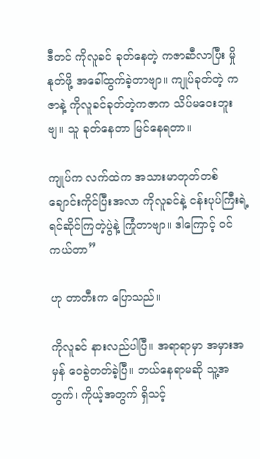ဒီတင် ကိုလူခင် ခုတ်နေတဲ့ ကဇာဆီလာပြီး မှိုနုတ်ဖို့ အခေါ်ထွက်ခဲ့တာဗျာ။ ကျုပ်ခုတ်တဲ့ ကဇာနဲ့ ကိုလူခင်ခုတ်တဲ့ကဇာက သိပ်မဝေးဘူးဗျ။ သူ ခုတ်နေတာ မြင်နေရတာ။

ကျုပ်က လက်ထဲက အသားမာတုတ်တစ်ချောင်းကိုင်ပြီးအလာ ကိုလူခင်နဲ့ ငန်းပုပ်ကြီးရဲ့ရင်ဆိုင်ကြတဲ့ပွဲနဲ့ ကြုံတာဗျာ။ ဒါကြောင့် ဝင်ကယ်တာ”

ဟု တာတီးက ပြောသည်။

ကိုလူခင် နားလည်ပါပြီ။ အရာရာမှာ အမှားအမှန် ဝေခွဲတတ်ခဲ့ပြီ။ ဘယ်နေရာမဆို သူ့အတွက်၊ ကိုယ့်အတွက် ရှိသင့်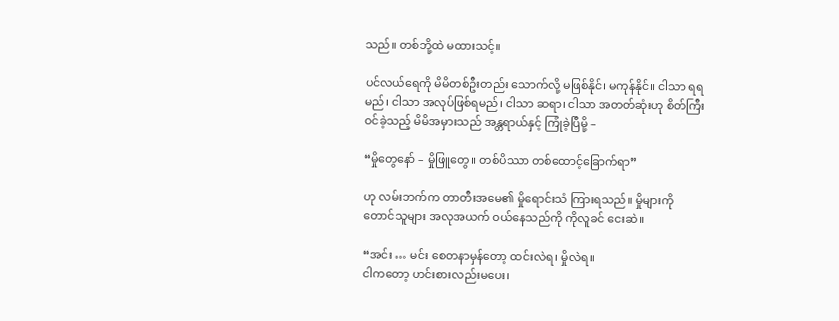သည်။ တစ်ဘို့ထဲ မထားသင့်။

ပင်လယ်ရေကို မိမိတစ်ဦးတည်း သောက်လို့ မဖြစ်နိုင်၊ မကုန်နိုင်။ ငါသာ ရရမည်၊ ငါသာ အလုပ်ဖြစ်ရမည်၊ ငါသာ ဆရာ၊ ငါသာ အတတ်ဆုံးဟု စိတ်ကြီး ဝင်ခဲ့သည့် မိမိအမှားသည် အန္တရာယ်နှင့် ကြုံခဲ့ပြီမို့ –

“မှိုတွေနော် – မှိုဖြူတွေ။ တစ်ပိဿာ တစ်ထောင့်ခြောက်ရာ”

ဟု လမ်းဘက်က တာတီးအမေ၏ မှိုရောင်းသံ ကြားရသည်။ မှိုများကို တောင်သူများ အလုအယက် ဝယ်နေသည်ကို ကိုလူခင် ငေးဆဲ။

“အင်း … မင်း စေတနာမှန်တော့ ထင်းလဲရ၊ မှိုလဲရ။
ငါကတော့ ဟင်းစားလည်းမပေး၊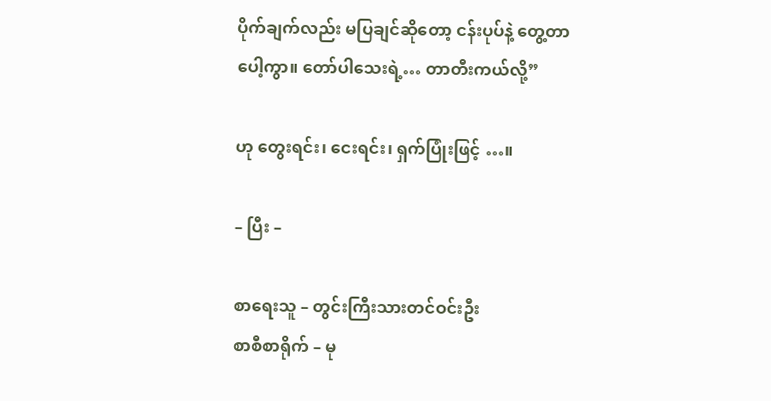ပိုက်ချက်လည်း မပြချင်ဆိုတော့ ငန်းပုပ်နဲ့ တွေ့တာပေါ့ကွာ။ တော်ပါသေးရဲ့… တာတီးကယ်လို့”

ဟု တွေးရင်း၊ ငေးရင်း၊ ရှက်ပြုံးဖြင့် …။

– ပြီး –

စာရေးသူ – တွင်းကြီးသားတင်ဝင်းဦး
စာစီစာရိုက် – မု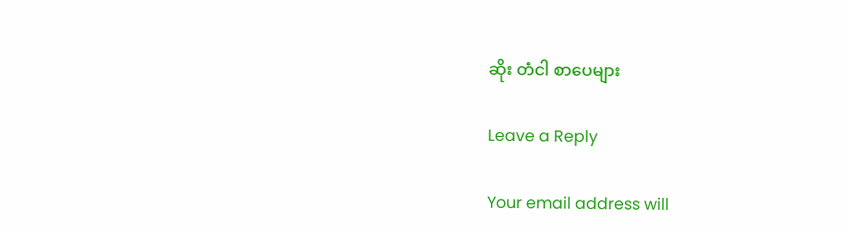ဆိုး တံငါ စာပေများ

Leave a Reply

Your email address will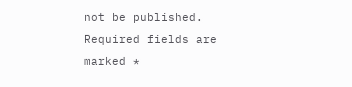not be published. Required fields are marked *